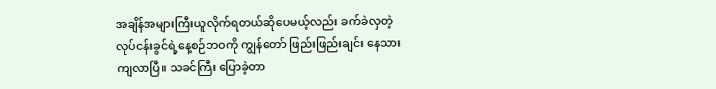အချိန်အများကြီးယူလိုက်ရတယ်ဆိုပေမယ့်လည်း ခက်ခဲလှတဲ့လုပ်ငန်းခွင်ရဲ့နေ့စဉ်ဘဝကို ကျွန်တော် ဖြည်းဖြည်းချင်း နေသားကျလာပြီ။ သခင်ကြီး ပြောခဲ့တာ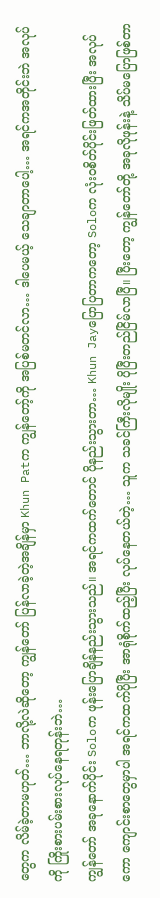တွေက လိမ်ခဲ့တာမဟုတ်… ဘာလို့လဲဆိုတော့ ကျွန်တော် ပြန်လာခဲ့တဲ့အချိန်မှာ Khun Patက ကျွန်တော့်ကို အပြစ်မတင်လာ… ဒါပေမယ့် သေချာတာပေါ့… အရင်ကအတိုင်းဘဲ အလုပ်ကို ကြိုးစားပမ်းစားလုပ်နေရတုန်းဘဲ…
ကျွန်တော် အခုနောက်ပိုင်း Soloက ဖုန်းပြောချိန်နည်းသွားသည်။ အရင်ကထက်တောင် ပိုနည်းသွားတာ… Khun Jayပြောပြတာကတော့ Soloက လုံးဝစိတ်ပိုင်းဖြတ်ထားပြီး အလုပ်ကော ကျောင်းစာတွေမှာပါ အရင်ကထက်ပိုပြီး အာရုံစိုက်ထည့်ပြီး လုပ်နေတယ်တဲ့… သူက သခင်ကြီးလိုမျိုး ပိုပြီးတည်ငြိမ်လာပြီ။ ပြီးတော့ ကျွန်တော်တို့ အခုလိုဖုန်းနဲ့ သိပ်မပြောဖြစ်တာ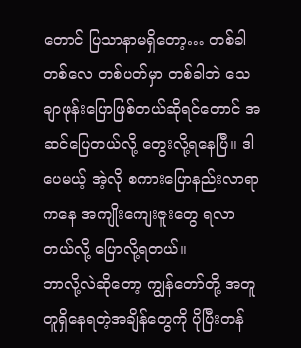တောင် ပြသာနာမရှိတော့… တစ်ခါတစ်လေ တစ်ပတ်မှာ တစ်ခါဘဲ သေချာဖုန်းပြောဖြစ်တယ်ဆိုရင်တောင် အဆင်ပြေတယ်လို့ တွေးလို့ရနေပြီ။ ဒါပေမယ့် အဲ့လို စကားပြောနည်းလာရာကနေ အကျိုးကျေးဇူးတွေ ရလာတယ်လို့ ပြောလို့ရတယ်။
ဘာလို့လဲဆိုတော့ ကျွန်တော်တို့ အတူတူရှိနေရတဲ့အချိန်တွေကို ပိုပြီးတန်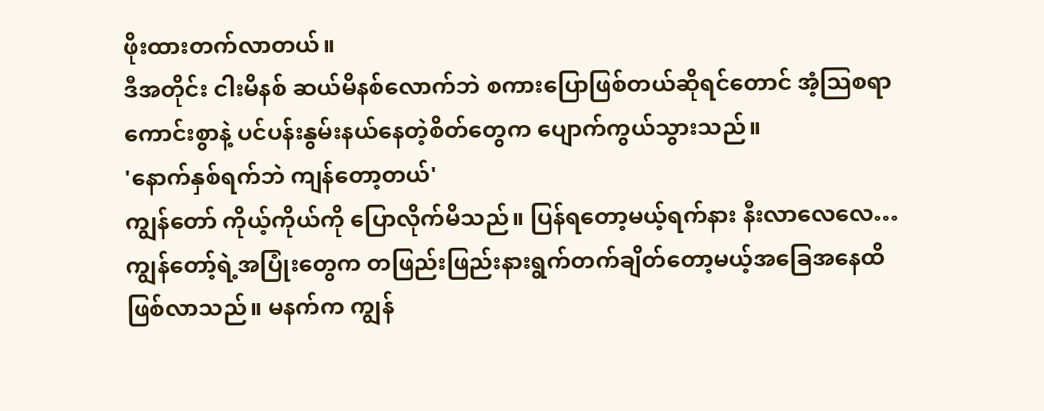ဖိုးထားတက်လာတယ်။
ဒီအတိုင်း ငါးမိနစ် ဆယ်မိနစ်လောက်ဘဲ စကားပြောဖြစ်တယ်ဆိုရင်တောင် အံ့သြစရာကောင်းစွာနဲ့ ပင်ပန်းနွမ်းနယ်နေတဲ့စိတ်တွေက ပျောက်ကွယ်သွားသည်။
'နောက်နှစ်ရက်ဘဲ ကျန်တော့တယ်'
ကျွန်တော် ကိုယ့်ကိုယ်ကို ပြောလိုက်မိသည်။ ပြန်ရတော့မယ့်ရက်နား နီးလာလေလေ… ကျွန်တော့်ရဲ့အပြုံးတွေက တဖြည်းဖြည်းနားရွက်တက်ချိတ်တော့မယ့်အခြေအနေထိ ဖြစ်လာသည်။ မနက်က ကျွန်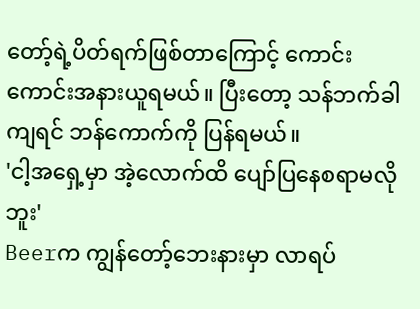တော့်ရဲ့ပိတ်ရက်ဖြစ်တာကြောင့် ကောင်းကောင်းအနားယူရမယ်။ ပြီးတော့ သန်ဘက်ခါကျရင် ဘန်ကောက်ကို ပြန်ရမယ်။
'ငါ့အရှေ့မှာ အဲ့လောက်ထိ ပျော်ပြနေစရာမလိုဘူး'
Beerက ကျွန်တော့်ဘေးနားမှာ လာရပ်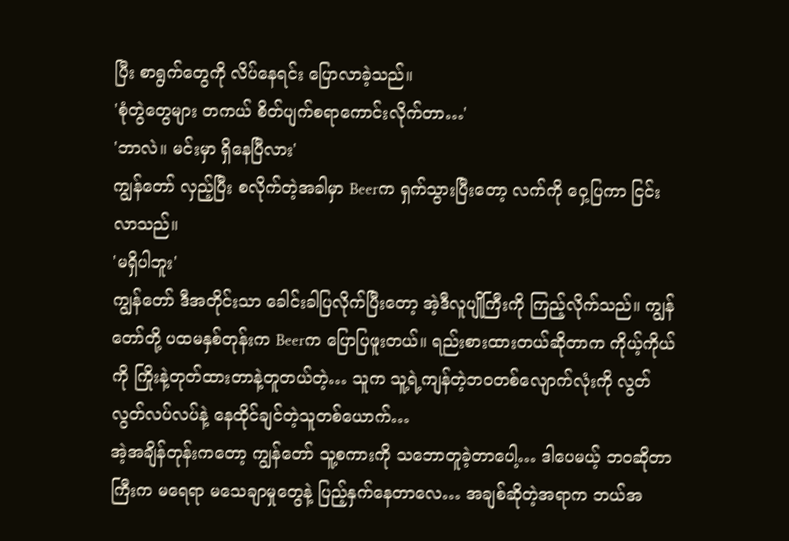ပြီး စာရွက်တွေကို လိပ်နေရင်း ပြောလာခဲ့သည်။
'စုံတွဲတွေများ တကယ် စိတ်ပျက်စရာကောင်းလိုက်တာ…'
'ဘာလဲ။ မင်းမှာ ရှိနေပြီလား'
ကျွန်တော် လှည့်ပြီး စလိုက်တဲ့အခါမှာ Beerက ရှက်သွားပြီးတော့ လက်ကို ဝှေ့ပြကာ ငြင်းလာသည်။
'မရှိပါဘူး'
ကျွန်တော် ဒီအတိုင်းသာ ခေါင်းခါပြလိုက်ပြီးတော့ အဲ့ဒီလူပျိုကြီးကို ကြည့်လိုက်သည်။ ကျွန်တော်တို့ ပထမနှစ်တုန်းက Beerက ပြောပြဖူးတယ်။ ရည်းစားထားတယ်ဆိုတာက ကိုယ့်ကိုယ်ကို ကြိုးနဲ့တုတ်ထားတာနဲ့တူတယ်တဲ့… သူက သူ့ရဲ့ကျန်တဲ့ဘဝတစ်လျောက်လုံးကို လွတ်လွတ်လပ်လပ်နဲ့ နေထိုင်ချင်တဲ့သူတစ်ယောက်…
အဲ့အချိန်တုန်းကတော့ ကျွန်တော် သူ့စကားကို သဘောတူခဲ့တာပေါ့… ဒါပေမယ့် ဘဝဆိုတာကြီးက မရေရာ မသေချာမှုတွေနဲ့ ပြည့်နှက်နေတာလေ… အချစ်ဆိုတဲ့အရာက ဘယ်အ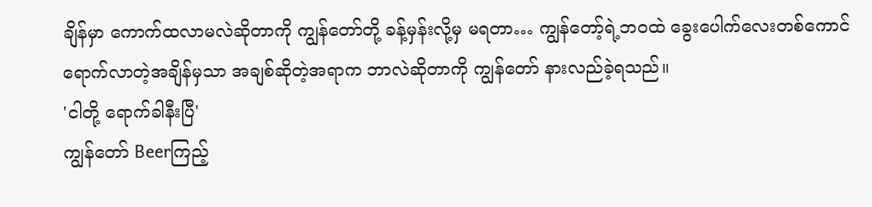ချိန်မှာ ကောက်ထလာမလဲဆိုတာကို ကျွန်တော်တို့ ခန့်မှန်းလို့မှ မရတာ… ကျွန်တော့်ရဲ့ဘဝထဲ ခွေးပေါက်လေးတစ်ကောင် ရောက်လာတဲ့အချိန်မှသာ အချစ်ဆိုတဲ့အရာက ဘာလဲဆိုတာကို ကျွန်တော် နားလည်ခဲ့ရသည်။
'ငါတို့ ရောက်ခါနီးပြီ'
ကျွန်တော် Beerကြည့်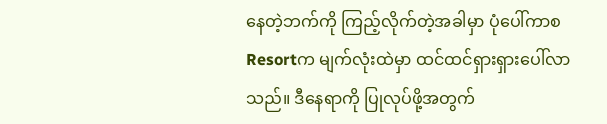နေတဲ့ဘက်ကို ကြည့်လိုက်တဲ့အခါမှာ ပုံပေါ်ကာစ Resortက မျက်လုံးထဲမှာ ထင်ထင်ရှားရှားပေါ်လာသည်။ ဒီနေရာကို ပြုလုပ်ဖို့အတွက်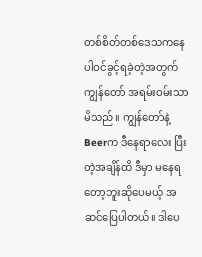တစ်စိတ်တစ်ဒေသကနေ ပါဝင်ခွင့်ရခဲ့တဲ့အတွက် ကျွန်တော် အရမ်းဝမ်းသာမိသည်။ ကျွန်တော်နဲ့ Beerက ဒီနေရာလေး ပြီးတဲ့အချိန်ထိ ဒီမှာ မနေရတော့ဘူးဆိုပေမယ့် အဆင်ပြေပါတယ်။ ဒါပေ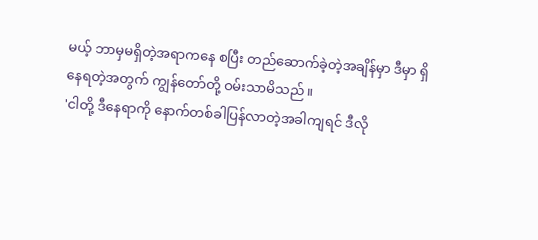မယ့် ဘာမှမရှိတဲ့အရာကနေ စပြီး တည်ဆောက်ခဲ့တဲ့အချိန်မှာ ဒီမှာ ရှိနေရတဲ့အတွက် ကျွန်တော်တို့ ဝမ်းသာမိသည်။
'ငါတို့ ဒီနေရာကို နောက်တစ်ခါပြန်လာတဲ့အခါကျရင် ဒီလို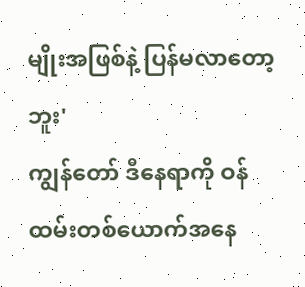မျိုးအဖြစ်နဲ့ ပြန်မလာတော့ဘူး'
ကျွန်တော် ဒီနေရာကို ဝန်ထမ်းတစ်ယောက်အနေ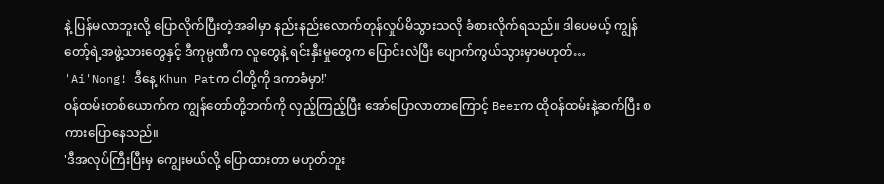နဲ့ ပြန်မလာဘူးလို့ ပြောလိုက်ပြီးတဲ့အခါမှာ နည်းနည်းလောက်တုန်လှုပ်မိသွားသလို ခံစားလိုက်ရသည်။ ဒါပေမယ့် ကျွန်တော့်ရဲ့အဖွဲ့သားတွေနှင့် ဒီကုမ္ပဏီက လူတွေနဲ့ ရင်းနှီးမှုတွေက ပြောင်းလဲပြီး ပျောက်ကွယ်သွားမှာမဟုတ်…
'Ai'Nong! ဒီနေ့ Khun Patက ငါတို့ကို ဒကာခံမှာ!'
ဝန်ထမ်းတစ်ယောက်က ကျွန်တော်တို့ဘက်ကို လှည့်ကြည့်ပြီး အော်ပြောလာတာကြောင့် Beerက ထိုဝန်ထမ်းနဲ့ဆက်ပြီး စကားပြောနေသည်။
'ဒီအလုပ်ကြီးပြီးမှ ကျွေးမယ်လို့ ပြောထားတာ မဟုတ်ဘူး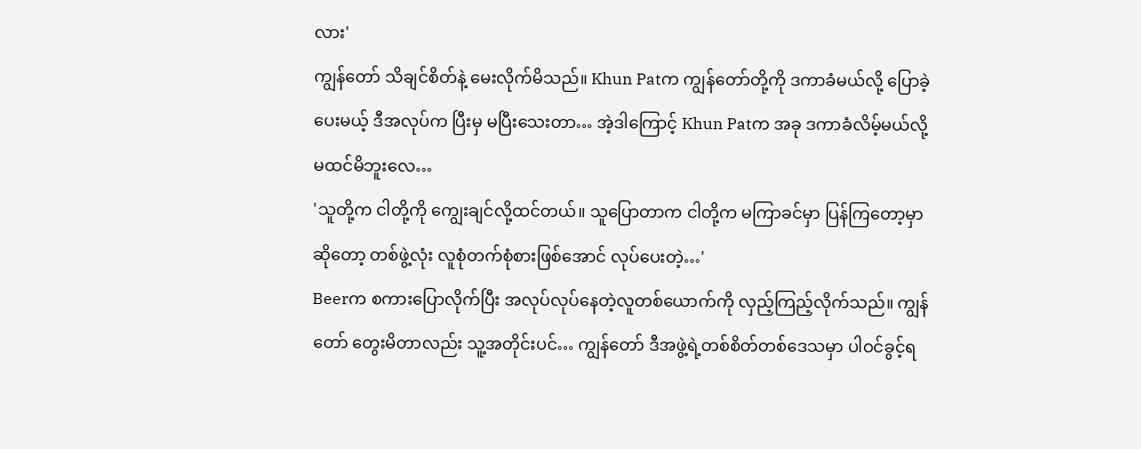လား'
ကျွန်တော် သိချင်စိတ်နဲ့ မေးလိုက်မိသည်။ Khun Patက ကျွန်တော်တို့ကို ဒကာခံမယ်လို့ ပြောခဲ့ပေးမယ့် ဒီအလုပ်က ပြီးမှ မပြီးသေးတာ… အဲ့ဒါကြောင့် Khun Patက အခု ဒကာခံလိမ့်မယ်လို့ မထင်မိဘူးလေ…
'သူတို့က ငါတို့ကို ကျွေးချင်လို့ထင်တယ်။ သူပြောတာက ငါတို့က မကြာခင်မှာ ပြန်ကြတော့မှာဆိုတော့ တစ်ဖွဲ့လုံး လူစုံတက်စုံစားဖြစ်အောင် လုပ်ပေးတဲ့…'
Beerက စကားပြောလိုက်ပြီး အလုပ်လုပ်နေတဲ့လူတစ်ယောက်ကို လှည့်ကြည့်လိုက်သည်။ ကျွန်တော် တွေးမိတာလည်း သူ့အတိုင်းပင်… ကျွန်တော် ဒီအဖွဲ့ရဲ့တစ်စိတ်တစ်ဒေသမှာ ပါဝင်ခွင့်ရ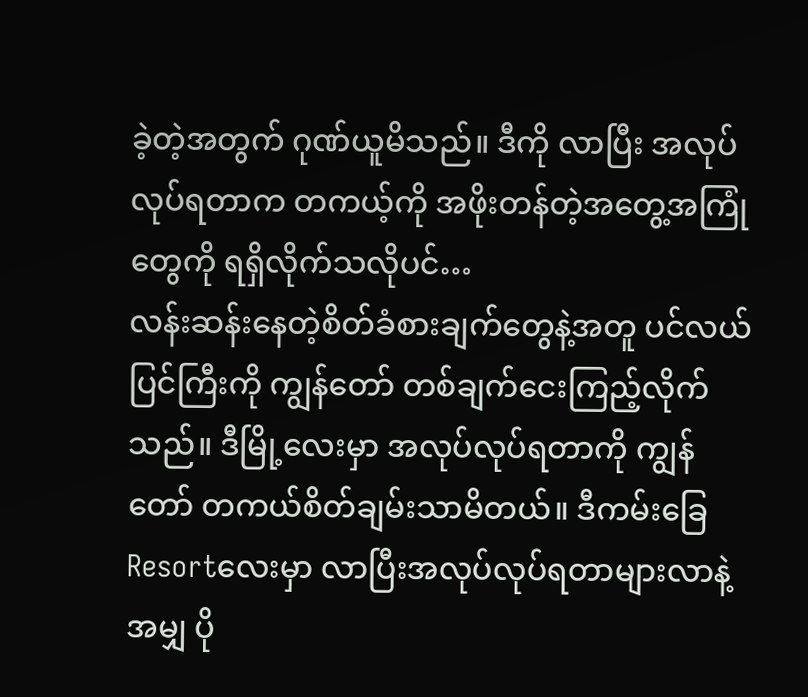ခဲ့တဲ့အတွက် ဂုဏ်ယူမိသည်။ ဒီကို လာပြီး အလုပ်လုပ်ရတာက တကယ့်ကို အဖိုးတန်တဲ့အတွေ့အကြုံတွေကို ရရှိလိုက်သလိုပင်…
လန်းဆန်းနေတဲ့စိတ်ခံစားချက်တွေနဲ့အတူ ပင်လယ်ပြင်ကြီးကို ကျွန်တော် တစ်ချက်ငေးကြည့်လိုက်သည်။ ဒီမြို့လေးမှာ အလုပ်လုပ်ရတာကို ကျွန်တော် တကယ်စိတ်ချမ်းသာမိတယ်။ ဒီကမ်းခြေResortလေးမှာ လာပြီးအလုပ်လုပ်ရတာများလာနဲ့အမျှ ပို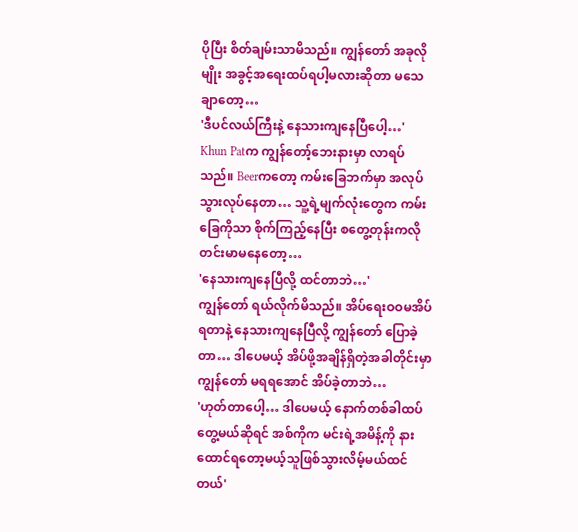ပိုပြီး စိတ်ချမ်းသာမိသည်။ ကျွန်တော် အခုလိုမျိုး အခွင့်အရေးထပ်ရပါ့မလားဆိုတာ မသေချာတော့…
'ဒီပင်လယ်ကြီးနဲ့ နေသားကျနေပြီပေါ့…'
Khun Patက ကျွန်တော့်ဘေးနားမှာ လာရပ်သည်။ Beerကတော့ ကမ်းခြေဘက်မှာ အလုပ်သွားလုပ်နေတာ… သူ့ရဲ့မျက်လုံးတွေက ကမ်းခြေကိုသာ စိုက်ကြည့်နေပြီး စတွေ့တုန်းကလို တင်းမာမနေတော့…
'နေသားကျနေပြီလို့ ထင်တာဘဲ…'
ကျွန်တော် ရယ်လိုက်မိသည်။ အိပ်ရေးဝဝမအိပ်ရတာနဲ့ နေသားကျနေပြီလို့ ကျွန်တော် ပြောခဲ့တာ… ဒါပေမယ့် အိပ်ဖို့အချိန်ရှိတဲ့အခါတိုင်းမှာ ကျွန်တော် မရရအောင် အိပ်ခဲ့တာဘဲ…
'ဟုတ်တာပေါ့… ဒါပေမယ့် နောက်တစ်ခါထပ်တွေ့မယ်ဆိုရင် အစ်ကိုက မင်းရဲ့အမိန့်ကို နားထောင်ရတော့မယ့်သူဖြစ်သွားလိမ့်မယ်ထင်တယ်'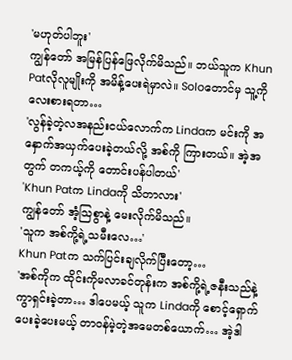'မဟုတ်ပါဘူး'
ကျွန်တော် အမြန်ပြန်ဖြေလိုက်မိသည်။ ဘယ်သူက Khun Patလိုလူမျိုးကို အမိန့်ပေးရဲမှာလဲ။ Soloတောင်မှ သူ့ကို လေးစားရတာ…
'လွန်ခဲ့တဲ့လအနည်းငယ်လောက်က Lindaက မင်းကို အနှောက်အယှက်ပေးခဲ့တယ်လို့ အစ်ကို ကြားတယ်။ အဲ့အတွက် တကယ့်ကို တောင်းပန်ပါတယ်'
'Khun Patက Lindaကို သိတာလား'
ကျွန်တော် အံ့သြစွာနဲ့ မေးလိုက်မိသည်။
'သူက အစ်ကို့ရဲ့သမီးလေ…'
Khun Patက သက်ပြင်းချလိုက်ပြီးတော့…
'အစ်ကိုက ထိုင်းကိုမလာခင်တုန်းက အစ်ကို့ရဲ့ဇနီးသည်နဲ့ ကွာရှင်းခဲ့တာ… ဒါပေမယ့် သူက Lindaကို စောင့်ရှောက်ပေးခဲ့ပေးမယ့် တာဝန်မဲ့တဲ့အမေတစ်ယောက်… အဲ့ဒါ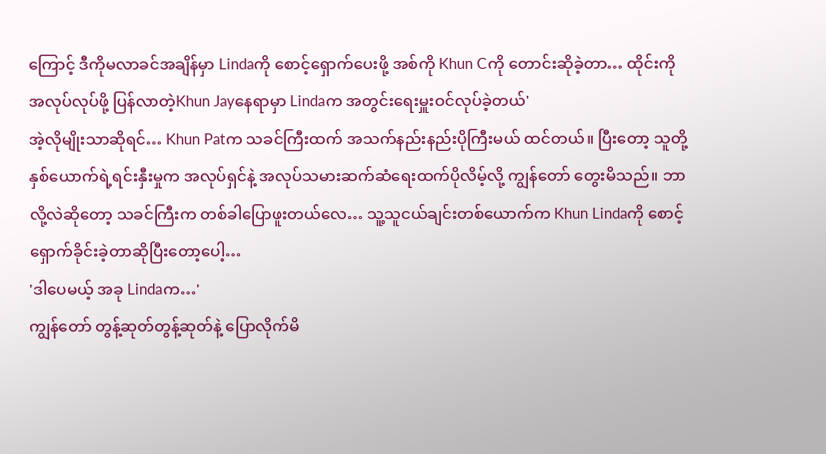ကြောင့် ဒီကိုမလာခင်အချိန်မှာ Lindaကို စောင့်ရှောက်ပေးဖို့ အစ်ကို Khun Cကို တောင်းဆိုခဲ့တာ… ထိုင်းကို အလုပ်လုပ်ဖို့ ပြန်လာတဲ့Khun Jayနေရာမှာ Lindaက အတွင်းရေးမှူးဝင်လုပ်ခဲ့တယ်'
အဲ့လိုမျိုးသာဆိုရင်… Khun Patက သခင်ကြီးထက် အသက်နည်းနည်းပိုကြီးမယ် ထင်တယ်။ ပြီးတော့ သူတို့နှစ်ယောက်ရဲ့ရင်းနှီးမှုက အလုပ်ရှင်နဲ့ အလုပ်သမားဆက်ဆံရေးထက်ပိုလိမ့်လို့ ကျွန်တော် တွေးမိသည်။ ဘာလို့လဲဆိုတော့ သခင်ကြီးက တစ်ခါပြောဖူးတယ်လေ… သူ့သူငယ်ချင်းတစ်ယောက်က Khun Lindaကို စောင့်ရှောက်ခိုင်းခဲ့တာဆိုပြီးတော့ပေါ့…
'ဒါပေမယ့် အခု Lindaက…'
ကျွန်တော် တွန့်ဆုတ်တွန့်ဆုတ်နဲ့ ပြောလိုက်မိ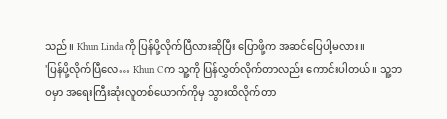သည်။ Khun Lindaကို ပြန်ပို့လိုက်ပြီလားဆိုပြီး ပြောဖို့က အဆင်ပြေပါ့မလား။
'ပြန်ပို့လိုက်ပြီလေ… Khun Cက သူ့ကို ပြန်လွှတ်လိုက်တာလည်း ကောင်းပါတယ်။ သူ့ဘဝမှာ အရေးကြီးဆုံးလူတစ်ယောက်ကိုမှ သွားထိလိုက်တာ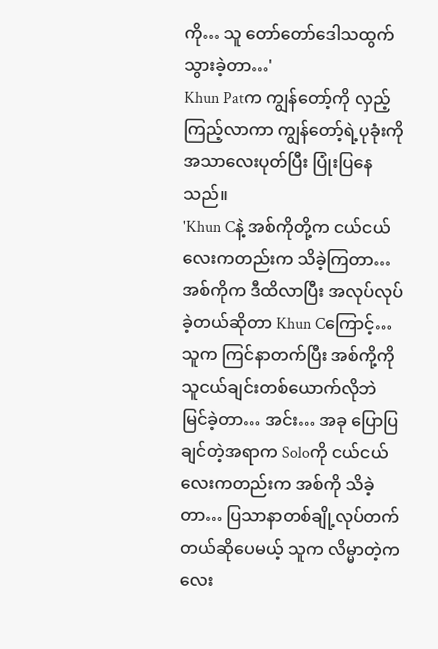ကို… သူ တော်တော်ဒေါသထွက်သွားခဲ့တာ…'
Khun Patက ကျွန်တော့်ကို လှည့်ကြည့်လာကာ ကျွန်တော့်ရဲ့ပုခုံးကို အသာလေးပုတ်ပြီး ပြုံးပြနေသည်။
'Khun Cနဲ့ အစ်ကိုတို့က ငယ်ငယ်လေးကတည်းက သိခဲ့ကြတာ… အစ်ကိုက ဒီထိလာပြီး အလုပ်လုပ်ခဲ့တယ်ဆိုတာ Khun Cကြောင့်… သူက ကြင်နာတက်ပြီး အစ်ကို့ကို သူငယ်ချင်းတစ်ယောက်လိုဘဲ မြင်ခဲ့တာ… အင်း… အခု ပြောပြချင်တဲ့အရာက Soloကို ငယ်ငယ်လေးကတည်းက အစ်ကို သိခဲ့တာ… ပြသာနာတစ်ချို့လုပ်တက်တယ်ဆိုပေမယ့် သူက လိမ္မာတဲ့ကလေး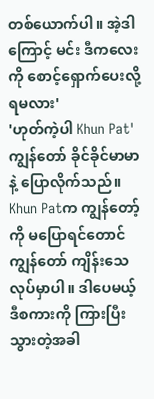တစ်ယောက်ပါ။ အဲ့ဒါကြောင့် မင်း ဒီကလေးကို စောင့်ရှောက်ပေးလို့ရမလား'
'ဟုတ်ကဲ့ပါ Khun Pat'
ကျွန်တော် ခိုင်ခိုင်မာမာနဲ့ ပြောလိုက်သည်။ Khun Patက ကျွန်တော့်ကို မပြောရင်တောင် ကျွန်တော် ကျိန်းသေလုပ်မှာပါ။ ဒါပေမယ့် ဒီစကားကို ကြားပြီးသွားတဲ့အခါ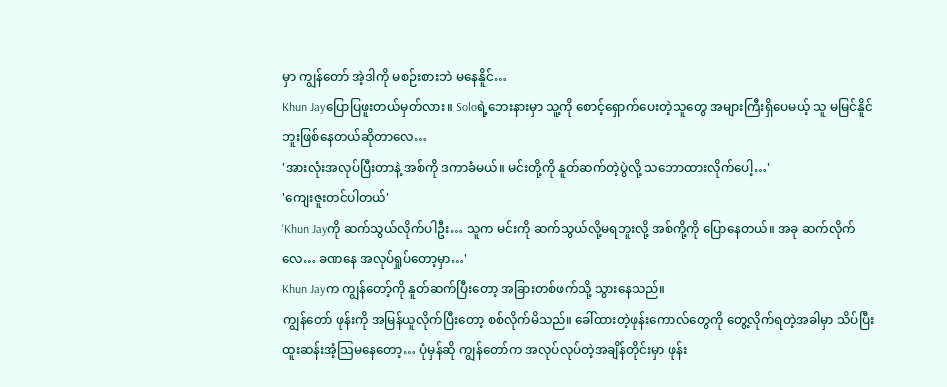မှာ ကျွန်တော် အဲ့ဒါကို မစဉ်းစားဘဲ မနေနိူင်…
Khun Jayပြောပြဖူးတယ်မှတ်လား။ Soloရဲ့ဘေးနားမှာ သူ့ကို စောင့်ရှောက်ပေးတဲ့သူတွေ အများကြီးရှိပေမယ့် သူ မမြင်နိူင်ဘူးဖြစ်နေတယ်ဆိုတာလေ…
'အားလုံးအလုပ်ပြီးတာနဲ့ အစ်ကို ဒကာခံမယ်။ မင်းတို့ကို နူတ်ဆက်တဲ့ပွဲလို့ သဘောထားလိုက်ပေါ့…'
'ကျေးဇူးတင်ပါတယ်'
'Khun Jayကို ဆက်သွယ်လိုက်ပါဦး… သူက မင်းကို ဆက်သွယ်လို့မရဘူးလို့ အစ်ကို့ကို ပြောနေတယ်။ အခု ဆက်လိုက်လေ… ခဏနေ အလုပ်ရှုပ်တော့မှာ…'
Khun Jayက ကျွန်တော့်ကို နူတ်ဆက်ပြီးတော့ အခြားတစ်ဖက်သို့ သွားနေသည်။
ကျွန်တော် ဖုန်းကို အမြန်ယူလိုက်ပြီးတော့ စစ်လိုက်မိသည်။ ခေါ်ထားတဲ့ဖုန်းကောလ်တွေကို တွေ့လိုက်ရတဲ့အခါမှာ သိပ်ပြီးထူးဆန်းအံ့သြမနေတော့… ပုံမှန်ဆို ကျွန်တော်က အလုပ်လုပ်တဲ့အချိန်တိုင်းမှာ ဖုန်း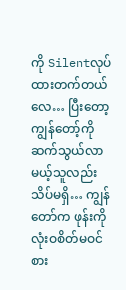ကို Silentလုပ်ထားတက်တယ်လေ… ပြီးတော့ ကျွန်တော့်ကို ဆက်သွယ်လာမယ့်သူလည်း သိပ်မရှိ… ကျွန်တော်က ဖုန်းကို လုံးဝစိတ်မဝင်စား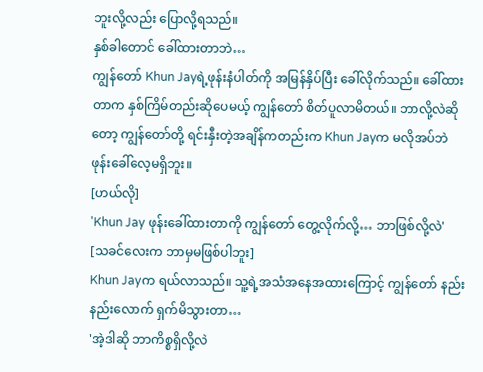ဘူးလို့လည်း ပြောလို့ရသည်။
နှစ်ခါတောင် ခေါ်ထားတာဘဲ…
ကျွန်တော် Khun Jayရဲ့ဖုန်းနံပါတ်ကို အမြန်နှိပ်ပြီး ခေါ်လိုက်သည်။ ခေါ်ထားတာက နှစ်ကြိမ်တည်းဆိုပေမယ့် ကျွန်တော် စိတ်ပူလာမိတယ်။ ဘာလို့လဲဆိုတော့ ကျွန်တော်တို့ ရင်းနှီးတဲ့အချိန်ကတည်းက Khun Jayက မလိုအပ်ဘဲ ဖုန်းခေါ်လေ့မရှိဘူး။
[ဟယ်လို]
'Khun Jay ဖုန်းခေါ်ထားတာကို ကျွန်တော် တွေ့လိုက်လို့… ဘာဖြစ်လို့လဲ'
[သခင်လေးက ဘာမှမဖြစ်ပါဘူး]
Khun Jayက ရယ်လာသည်။ သူ့ရဲ့အသံအနေအထားကြောင့် ကျွန်တော် နည်းနည်းလောက် ရှက်မိသွားတာ…
'အဲ့ဒါဆို ဘာကိစ္စရှိလို့လဲ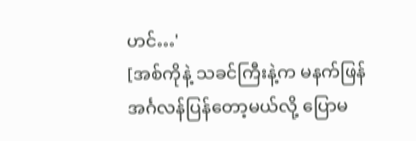ဟင်…'
[အစ်ကိုနဲ့ သခင်ကြီးနဲ့က မနက်ဖြန် အင်္ဂလန်ပြန်တော့မယ်လို့ ပြောမ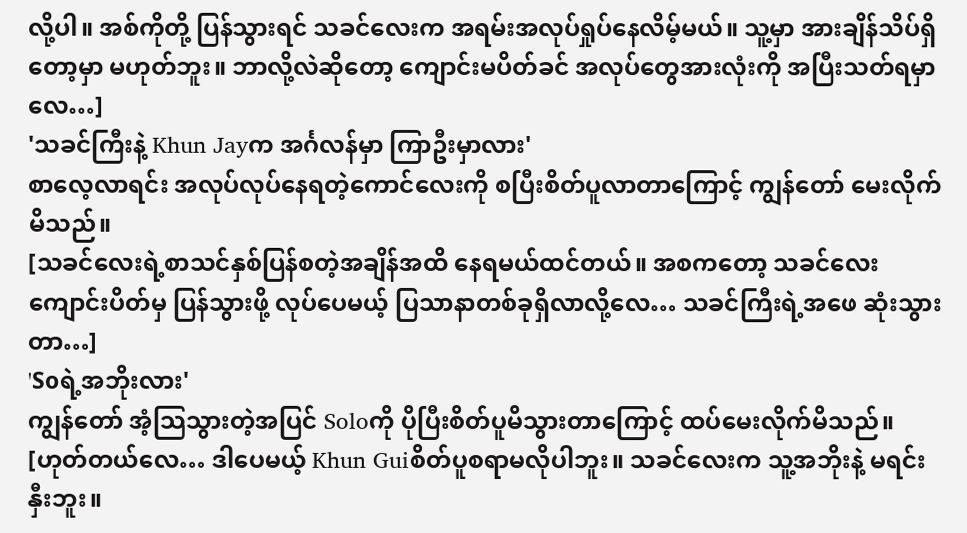လို့ပါ။ အစ်ကိုတို့ ပြန်သွားရင် သခင်လေးက အရမ်းအလုပ်ရှုပ်နေလိမ့်မယ်။ သူ့မှာ အားချိန်သိပ်ရှိတော့မှာ မဟုတ်ဘူး။ ဘာလို့လဲဆိုတော့ ကျောင်းမပိတ်ခင် အလုပ်တွေအားလုံးကို အပြီးသတ်ရမှာလေ…]
'သခင်ကြီးနဲ့ Khun Jayက အင်္ဂလန်မှာ ကြာဦးမှာလား'
စာလေ့လာရင်း အလုပ်လုပ်နေရတဲ့ကောင်လေးကို စပြီးစိတ်ပူလာတာကြောင့် ကျွန်တော် မေးလိုက်မိသည်။
[သခင်လေးရဲ့စာသင်နှစ်ပြန်စတဲ့အချိန်အထိ နေရမယ်ထင်တယ်။ အစကတော့ သခင်လေးကျောင်းပိတ်မှ ပြန်သွားဖို့ လုပ်ပေမယ့် ပြသာနာတစ်ခုရှိလာလို့လေ… သခင်ကြီးရဲ့အဖေ ဆုံးသွားတာ…]
'Soရဲ့အဘိုးလား'
ကျွန်တော် အံ့သြသွားတဲ့အပြင် Soloကို ပိုပြီးစိတ်ပူမိသွားတာကြောင့် ထပ်မေးလိုက်မိသည်။
[ဟုတ်တယ်လေ… ဒါပေမယ့် Khun Guiစိတ်ပူစရာမလိုပါဘူး။ သခင်လေးက သူ့အဘိုးနဲ့ မရင်းနှီးဘူး။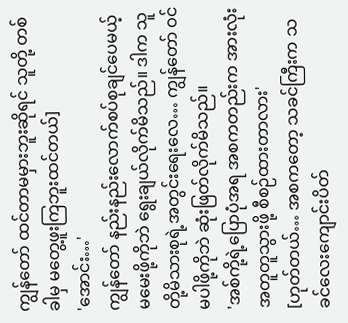ကျွန်တော် ထင်တာမမှားဘူးဆိုရင် သူတို့ တစ်ခါမှ မတွေ့ဖူးကြဘူးထင်တယ်]
'အောင်း…'
ကျွန်တော် နည်းနည်းလောက်စပ်စုချင်ပေမယ့် မမေးဖို့ကိုဘဲ ရွေးချယ်လိုက်မိသည်။ ဒါက သူတို့မိသားစုရဲ့အတွင်းရေးလေ… ကျွန်တော် ဝင်မပါဖို့ကိုဘဲ ဆုံးဖြတ်လိုက်မိသည်။
'အစ်ကို့ရဲ့ပြောပုံအရ အစကတည်းက အားလုံးအတူတူသွားဖို့ စီစဉ်ထားတာလား'
[ဟုတ်တယ်… အစကတော့ သခင်ကြီးက သခင်လေးကျောင်းပိတ်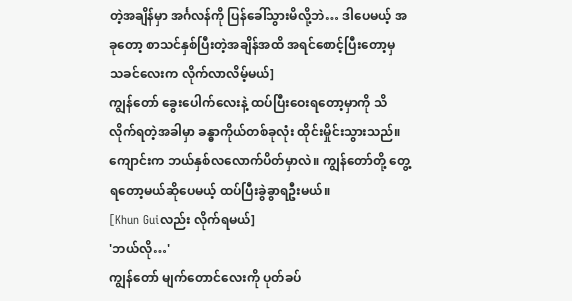တဲ့အချိန်မှာ အင်္ဂလန်ကို ပြန်ခေါ်သွားမိလို့ဘဲ… ဒါပေမယ့် အခုတော့ စာသင်နှစ်ပြီးတဲ့အချိန်အထိ အရင်စောင့်ပြီးတော့မှ သခင်လေးက လိုက်လာလိမ့်မယ်]
ကျွန်တော် ခွေးပေါက်လေးနဲ့ ထပ်ပြီးဝေးရတော့မှာကို သိလိုက်ရတဲ့အခါမှာ ခန္ဓာကိုယ်တစ်ခုလုံး ထိုင်းမှိုင်းသွားသည်။ ကျောင်းက ဘယ်နှစ်လလောက်ပိတ်မှာလဲ။ ကျွန်တော်တို့ တွေ့ရတော့မယ်ဆိုပေမယ့် ထပ်ပြီးခွဲခွာရဦးမယ်။
[Khun Guiလည်း လိုက်ရမယ်]
'ဘယ်လို…'
ကျွန်တော် မျက်တောင်လေးကို ပုတ်ခပ်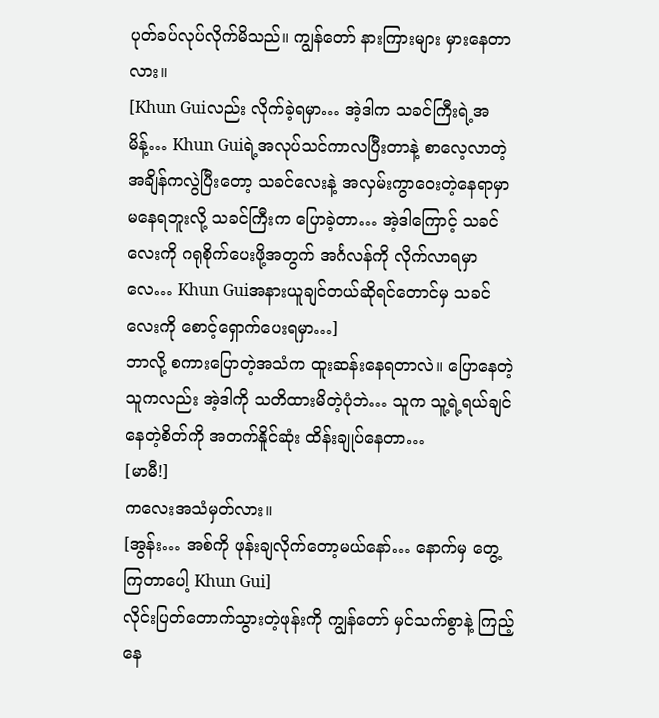ပုတ်ခပ်လုပ်လိုက်မိသည်။ ကျွန်တော် နားကြားများ မှားနေတာလား။
[Khun Guiလည်း လိုက်ခဲ့ရမှာ… အဲ့ဒါက သခင်ကြီးရဲ့အမိန့်… Khun Guiရဲ့အလုပ်သင်ကာလပြီးတာနဲ့ စာလေ့လာတဲ့အချိန်ကလွဲပြီးတော့ သခင်လေးနဲ့ အလှမ်းကွာဝေးတဲ့နေရာမှာ မနေရဘူးလို့ သခင်ကြီးက ပြောခဲ့တာ… အဲ့ဒါကြောင့် သခင်လေးကို ဂရုစိုက်ပေးဖို့အတွက် အင်္ဂလန်ကို လိုက်လာရမှာလေ… Khun Guiအနားယူချင်တယ်ဆိုရင်တောင်မှ သခင်လေးကို စောင့်ရှောက်ပေးရမှာ…]
ဘာလို့ စကားပြောတဲ့အသံက ထူးဆန်းနေရတာလဲ။ ပြောနေတဲ့သူကလည်း အဲ့ဒါကို သတိထားမိတဲ့ပုံဘဲ… သူက သူ့ရဲ့ရယ်ချင်နေတဲ့စိတ်ကို အတက်နိူင်ဆုံး ထိန်းချုပ်နေတာ…
[မာမီ!]
ကလေးအသံမှတ်လား။
[အွန်း… အစ်ကို ဖုန်းချလိုက်တော့မယ်နော်… နောက်မှ တွေ့ကြတာပေါ့ Khun Gui]
လိုင်းပြတ်တောက်သွားတဲ့ဖုန်းကို ကျွန်တော် မှင်သက်စွာနဲ့ ကြည့်နေ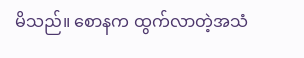မိသည်။ စောနက ထွက်လာတဲ့အသံ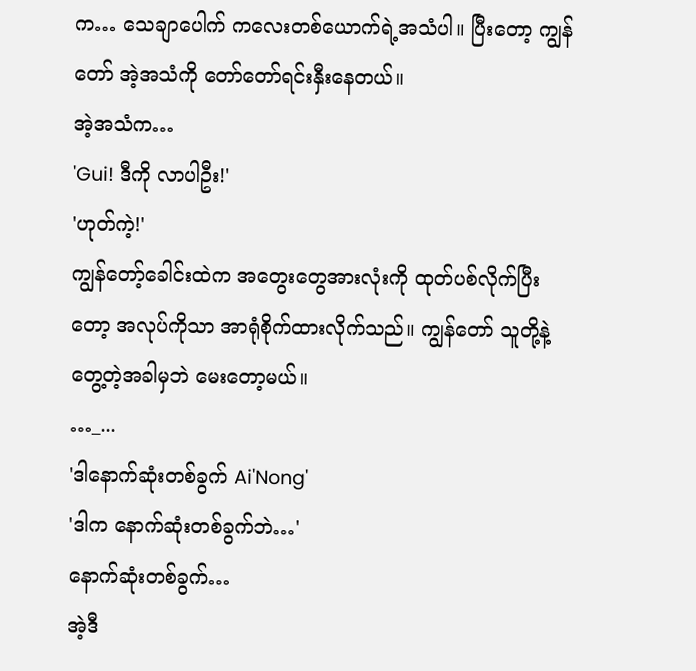က… သေချာပေါက် ကလေးတစ်ယောက်ရဲ့အသံပါ။ ပြီးတော့ ကျွန်တော် အဲ့အသံကို တော်တော်ရင်းနှီးနေတယ်။
အဲ့အသံက…
'Gui! ဒီကို လာပါဦး!'
'ဟုတ်ကဲ့!'
ကျွန်တော့်ခေါင်းထဲက အတွေးတွေအားလုံးကို ထုတ်ပစ်လိုက်ပြီးတော့ အလုပ်ကိုသာ အာရုံစိုက်ထားလိုက်သည်။ ကျွန်တော် သူတို့နဲ့တွေ့တဲ့အခါမှဘဲ မေးတော့မယ်။
…_...
'ဒါနောက်ဆုံးတစ်ခွက် Ai'Nong'
'ဒါက နောက်ဆုံးတစ်ခွက်ဘဲ…'
နောက်ဆုံးတစ်ခွက်…
အဲ့ဒီ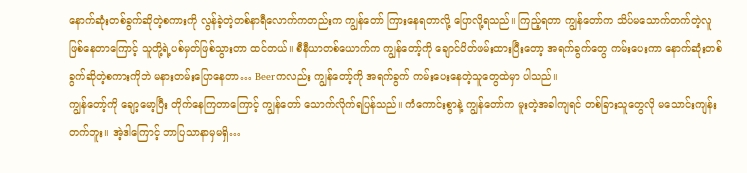နောက်ဆုံးတစ်ခွက်ဆိုတဲ့စကားကို လွန်ခဲ့တဲ့တစ်နာရီလောက်ကတည်းက ကျွန်တော် ကြားနေရတာလို့ ပြောလို့ရသည်။ ကြည့်ရတာ ကျွန်တော်က သိပ်မသောက်တက်တဲ့လူဖြစ်နေတာကြောင့် သူတို့ရဲ့ပစ်မှတ်ဖြစ်သွားတာ ထင်တယ်။ စီနီယာတစ်ယောက်က ကျွန်တော့်ကို ချောင်ပိတ်ဖမ်းထားပြီးတော့ အရက်ခွက်တွေ ကမ်းပေးကာ နောက်ဆုံးတစ်ခွက်ဆိုတဲ့စကားကိုဘဲ မနားတမ်းပြောနေတာ… Beerကလည်း ကျွန်တော့်ကို အရက်ခွက် ကမ်းပေးနေတဲ့သူတွေထဲမှာ ပါသည်။
ကျွန်တော့်ကို ချော့မော့ပြီး တိုက်နေကြတာကြောင့် ကျွန်တော် သောက်လိုက်ရပြန်သည်။ ကံကောင်းစွာနဲ့ ကျွန်တော်က မူးတဲ့အခါကျရင် တစ်ခြားသူတွေလို မသောင်းကျန်းတက်ဘူး။ အဲ့ဒါကြောင့် ဘာပြသာနာမှမရှိ…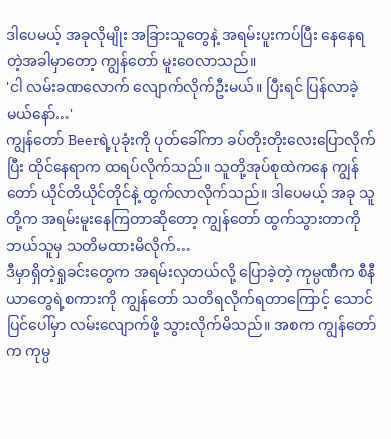ဒါပေမယ့် အခုလိုမျိုး အခြားသူတွေနဲ့ အရမ်းပူးကပ်ပြီး နေနေရတဲ့အခါမှာတော့ ကျွန်တော် မူးဝေလာသည်။
'ငါ လမ်းခဏလောက် လျောက်လိုက်ဦးမယ်။ ပြီးရင် ပြန်လာခဲ့မယ်နော်…'
ကျွန်တော် Beerရဲ့ပုခုံးကို ပုတ်ခေါ်ကာ ခပ်တိုးတိုးလေးပြောလိုက်ပြီး ထိုင်နေရာက ထရပ်လိုက်သည်။ သူတို့အုပ်စုထဲကနေ ကျွန်တော် ယိုင်တိယိုင်တိုင်နဲ့ ထွက်လာလိုက်သည်။ ဒါပေမယ့် အခု သူတို့က အရမ်းမူးနေကြတာဆိုတော့ ကျွန်တော် ထွက်သွားတာကို ဘယ်သူမှ သတိမထားမိလိုက်…
ဒီမှာရှိတဲ့ရှုခင်းတွေက အရမ်းလှတယ်လို့ ပြောခဲ့တဲ့ ကုမ္ပဏီက စီနီယာတွေရဲ့စကားကို ကျွန်တော် သတိရလိုက်ရတာကြောင့် သောင်ပြင်ပေါ်မှာ လမ်းလျောက်ဖို့ သွားလိုက်မိသည်။ အစက ကျွန်တော်က ကုမ္ပ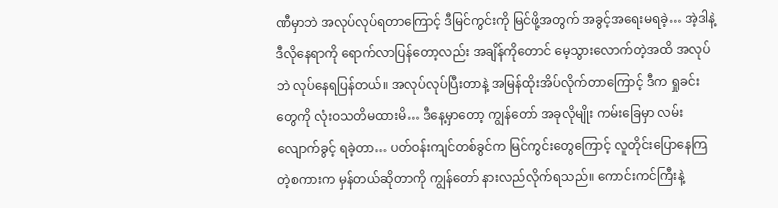ဏီမှာဘဲ အလုပ်လုပ်ရတာကြောင့် ဒီမြင်ကွင်းကို မြင်ဖို့အတွက် အခွင့်အရေးမရခဲ့… အဲ့ဒါနဲ့ ဒီလိုနေရာကို ရောက်လာပြန်တော့လည်း အချိန်ကိုတောင် မေ့သွားလောက်တဲ့အထိ အလုပ်ဘဲ လုပ်နေရပြန်တယ်။ အလုပ်လုပ်ပြီးတာနဲ့ အမြန်ထိုးအိပ်လိုက်တာကြောင့် ဒီက ရှုခင်းတွေကို လုံးဝသတိမထားမိ… ဒီနေ့မှာတော့ ကျွန်တော် အခုလိုမျိုး ကမ်းခြေမှာ လမ်းလျောက်ခွင့် ရခဲ့တာ… ပတ်ဝန်းကျင်တစ်ခွင်က မြင်ကွင်းတွေကြောင့် လူတိုင်းပြောနေကြတဲ့စကားက မှန်တယ်ဆိုတာကို ကျွန်တော် နားလည်လိုက်ရသည်။ ကောင်းကင်ကြီးနဲ့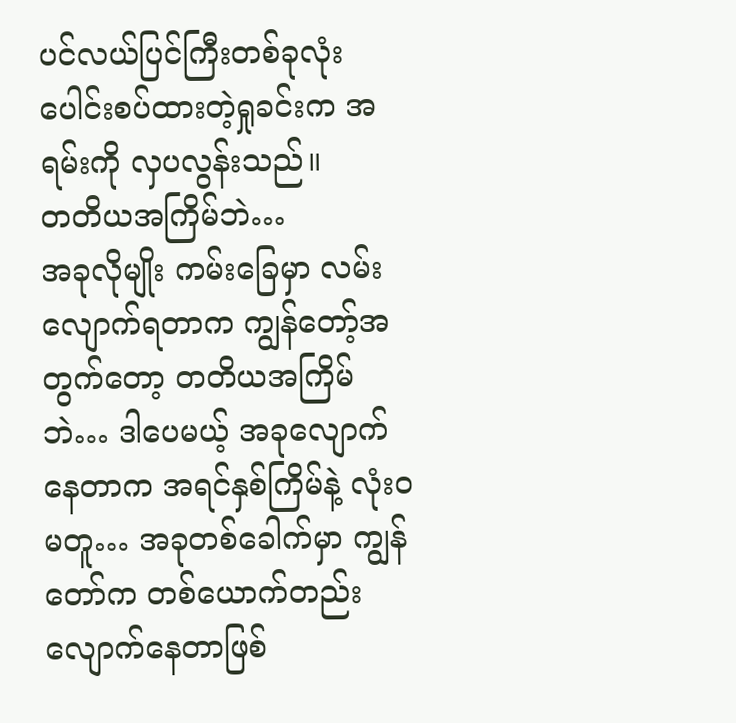ပင်လယ်ပြင်ကြီးတစ်ခုလုံး ပေါင်းစပ်ထားတဲ့ရှုခင်းက အရမ်းကို လှပလွန်းသည်။
တတိယအကြိမ်ဘဲ…
အခုလိုမျိုး ကမ်းခြေမှာ လမ်းလျောက်ရတာက ကျွန်တော့်အတွက်တော့ တတိယအကြိမ်ဘဲ… ဒါပေမယ့် အခုလျောက်နေတာက အရင်နှစ်ကြိမ်နဲ့ လုံးဝမတူ… အခုတစ်ခေါက်မှာ ကျွန်တော်က တစ်ယောက်တည်း လျောက်နေတာဖြစ်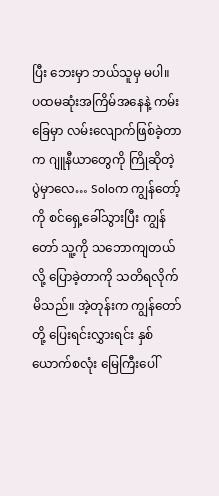ပြီး ဘေးမှာ ဘယ်သူမှ မပါ။
ပထမဆုံးအကြိမ်အနေနဲ့ ကမ်းခြေမှာ လမ်းလျောက်ဖြစ်ခဲ့တာက ဂျူနီယာတွေကို ကြိုဆိုတဲ့ပွဲမှာလေ… Soloက ကျွန်တော့်ကို စင်ရှေ့ခေါ်သွားပြီး ကျွန်တော် သူ့ကို သဘောကျတယ်လို့ ပြောခဲ့တာကို သတိရလိုက်မိသည်။ အဲ့တုန်းက ကျွန်တော်တို့ ပြေးရင်းလွှားရင်း နှစ်ယောက်စလုံး မြေကြီးပေါ်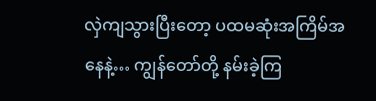လှဲကျသွားပြီးတော့ ပထမဆုံးအကြိမ်အနေနဲ့… ကျွန်တော်တို့ နမ်းခဲ့ကြ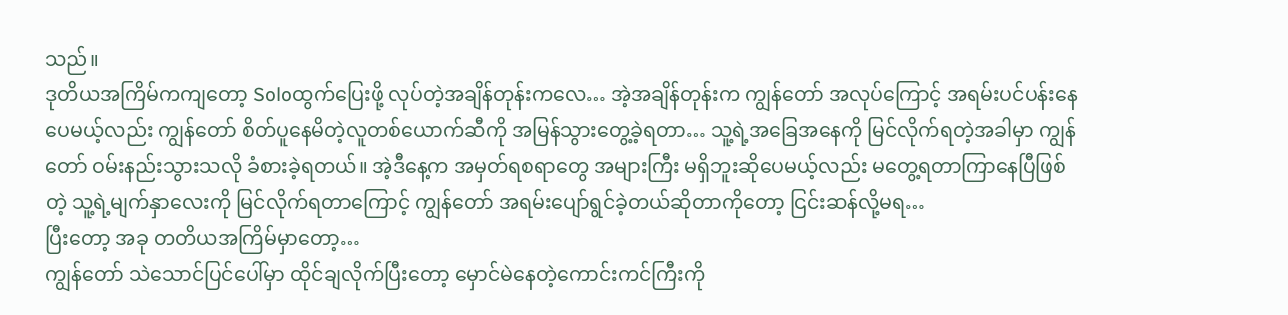သည်။
ဒုတိယအကြိမ်ကကျတော့ Soloထွက်ပြေးဖို့ လုပ်တဲ့အချိန်တုန်းကလေ… အဲ့အချိန်တုန်းက ကျွန်တော် အလုပ်ကြောင့် အရမ်းပင်ပန်းနေပေမယ့်လည်း ကျွန်တော် စိတ်ပူနေမိတဲ့လူတစ်ယောက်ဆီကို အမြန်သွားတွေ့ခဲ့ရတာ… သူ့ရဲ့အခြေအနေကို မြင်လိုက်ရတဲ့အခါမှာ ကျွန်တော် ဝမ်းနည်းသွားသလို ခံစားခဲ့ရတယ်။ အဲ့ဒီနေ့က အမှတ်ရစရာတွေ အများကြီး မရှိဘူးဆိုပေမယ့်လည်း မတွေ့ရတာကြာနေပြီဖြစ်တဲ့ သူ့ရဲ့မျက်နှာလေးကို မြင်လိုက်ရတာကြောင့် ကျွန်တော် အရမ်းပျော်ရွင်ခဲ့တယ်ဆိုတာကိုတော့ ငြင်းဆန်လို့မရ…
ပြီးတော့ အခု တတိယအကြိမ်မှာတော့…
ကျွန်တော် သဲသောင်ပြင်ပေါ်မှာ ထိုင်ချလိုက်ပြီးတော့ မှောင်မဲနေတဲ့ကောင်းကင်ကြီးကို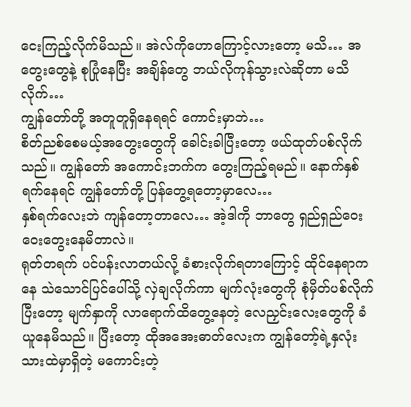ငေးကြည့်လိုက်မိသည်။ အဲလ်ကိုဟောကြောင့်လားတော့ မသိ… အတွေးတွေနဲ့ စုပြုံနေပြီး အချိန်တွေ ဘယ်လိုကုန်သွားလဲဆိုတာ မသိလိုက်…
ကျွန်တော်တို့ အတူတူရှိနေရရင် ကောင်းမှာဘဲ…
စိတ်ညစ်စေမယ့်အတွေးတွေကို ခေါင်းခါပြီးတော့ ဖယ်ထုတ်ပစ်လိုက်သည်။ ကျွန်တော် အကောင်းဘက်က တွေးကြည့်ရမည်။ နောက်နှစ်ရက်နေရင် ကျွန်တော်တို့ ပြန်တွေ့ရတော့မှာလေ…
နှစ်ရက်လေးဘဲ ကျန်တော့တာလေ… အဲ့ဒါကို ဘာတွေ ရှည်ရှည်ဝေးဝေးတွေးနေမိတာလဲ။
ရုတ်တရက် ပင်ပန်းလာတယ်လို့ ခံစားလိုက်ရတာကြောင့် ထိုင်နေရာကနေ သဲသောင်ပြင်ပေါ်သို့ လှဲချလိုက်ကာ မျက်လုံးတွေကို စုံမှိတ်ပစ်လိုက်ပြီးတော့ မျက်နှာကို လာရောက်ထိတွေ့နေတဲ့ လေညှင်းလေးတွေကို ခံယူနေမိသည်။ ပြီးတော့ ထိုအအေးဓာတ်လေးက ကျွန်တော့်ရဲ့နှလုံးသားထဲမှာရှိတဲ့ မကောင်းတဲ့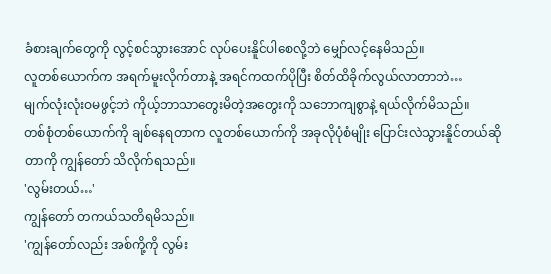ခံစားချက်တွေကို လွင့်စင်သွားအောင် လုပ်ပေးနိူင်ပါစေလို့ဘဲ မျှော်လင့်နေမိသည်။
လူတစ်ယောက်က အရက်မူးလိုက်တာနဲ့ အရင်ကထက်ပိုပြီး စိတ်ထိခိုက်လွယ်လာတာဘဲ…
မျက်လုံးလုံးဝမဖွင့်ဘဲ ကိုယ့်ဘာသာတွေးမိတဲ့အတွေးကို သဘောကျစွာနဲ့ ရယ်လိုက်မိသည်။
တစ်စုံတစ်ယောက်ကို ချစ်နေရတာက လူတစ်ယောက်ကို အခုလိုပုံစံမျိုး ပြောင်းလဲသွားနိူင်တယ်ဆိုတာကို ကျွန်တော် သိလိုက်ရသည်။
'လွမ်းတယ်…'
ကျွန်တော် တကယ်သတိရမိသည်။
'ကျွန်တော်လည်း အစ်ကို့ကို လွမ်း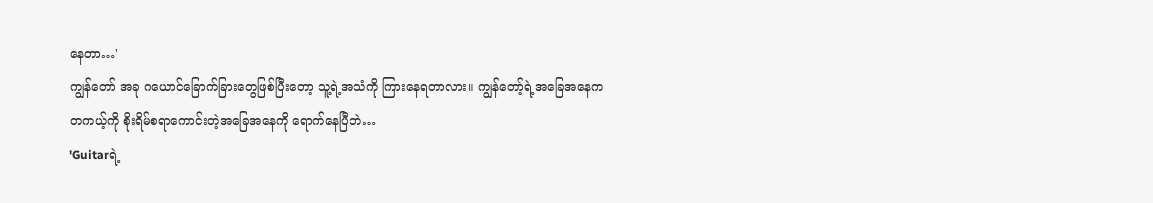နေတာ…'
ကျွန်တော် အခု ဂယောင်ခြောက်ခြားတွေဖြစ်ပြီးတော့ သူ့ရဲ့အသံကို ကြားနေရတာလား။ ကျွန်တော့်ရဲ့အခြေအနေက တကယ့်ကို စိုးရိမ်စရာကောင်းတဲ့အခြေအနေကို ရောက်နေပြီဘဲ…
'Guitarရဲ့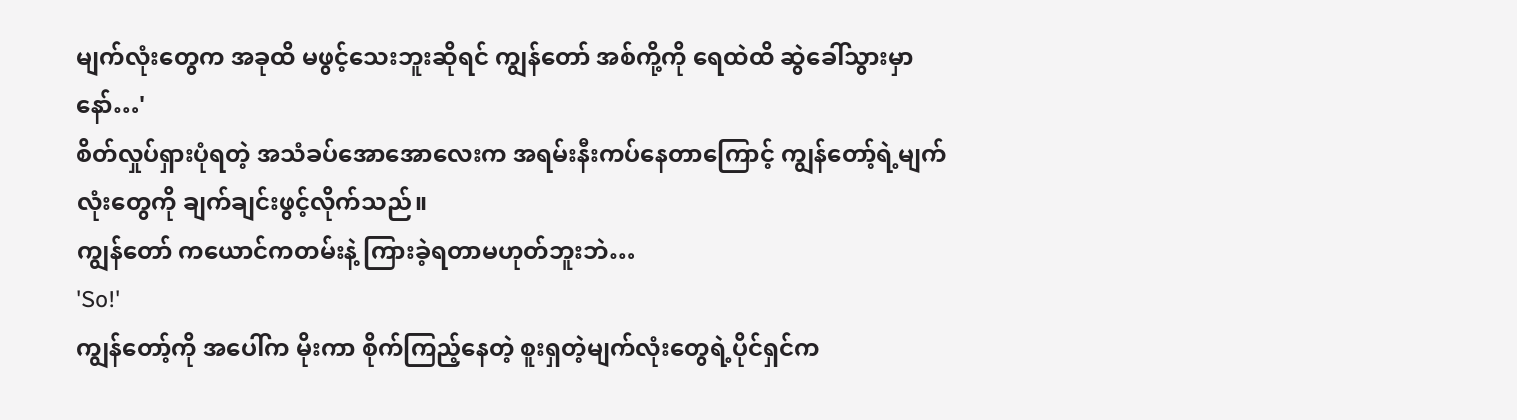မျက်လုံးတွေက အခုထိ မဖွင့်သေးဘူးဆိုရင် ကျွန်တော် အစ်ကို့ကို ရေထဲထိ ဆွဲခေါ်သွားမှာနော်…'
စိတ်လှုပ်ရှားပုံရတဲ့ အသံခပ်အောအောလေးက အရမ်းနီးကပ်နေတာကြောင့် ကျွန်တော့်ရဲ့မျက်လုံးတွေကို ချက်ချင်းဖွင့်လိုက်သည်။
ကျွန်တော် ကယောင်ကတမ်းနဲ့ ကြားခဲ့ရတာမဟုတ်ဘူးဘဲ…
'So!'
ကျွန်တော့်ကို အပေါ်က မိုးကာ စိုက်ကြည့်နေတဲ့ စူးရှတဲ့မျက်လုံးတွေရဲ့ပိုင်ရှင်က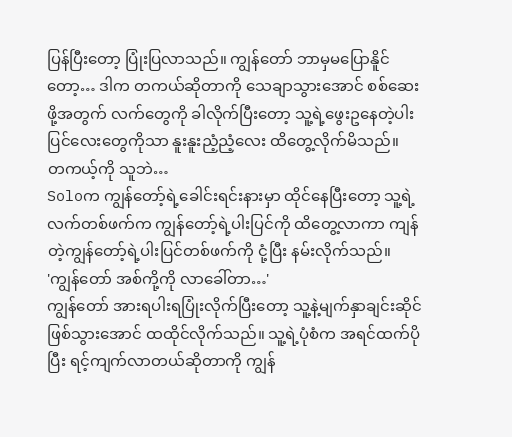ပြန်ပြီးတော့ ပြုံးပြလာသည်။ ကျွန်တော် ဘာမှမပြောနိူင်တော့… ဒါက တကယ်ဆိုတာကို သေချာသွားအောင် စစ်ဆေးဖို့အတွက် လက်တွေကို ခါလိုက်ပြီးတော့ သူ့ရဲ့ဖွေးဥနေတဲ့ပါးပြင်လေးတွေကိုသာ နူးနူးညံ့ညံ့လေး ထိတွေ့လိုက်မိသည်။
တကယ့်ကို သူဘဲ…
Soloက ကျွန်တော့်ရဲ့ခေါင်းရင်းနားမှာ ထိုင်နေပြီးတော့ သူ့ရဲ့လက်တစ်ဖက်က ကျွန်တော့်ရဲ့ပါးပြင်ကို ထိတွေ့လာကာ ကျန်တဲ့ကျွန်တော့်ရဲ့ပါးပြင်တစ်ဖက်ကို ငုံ့ပြီး နမ်းလိုက်သည်။
'ကျွန်တော် အစ်ကို့ကို လာခေါ်တာ…'
ကျွန်တော် အားရပါးရပြုံးလိုက်ပြီးတော့ သူ့နဲ့မျက်နှာချင်းဆိုင်ဖြစ်သွားအောင် ထထိုင်လိုက်သည်။ သူ့ရဲ့ပုံစံက အရင်ထက်ပိုပြီး ရင့်ကျက်လာတယ်ဆိုတာကို ကျွန်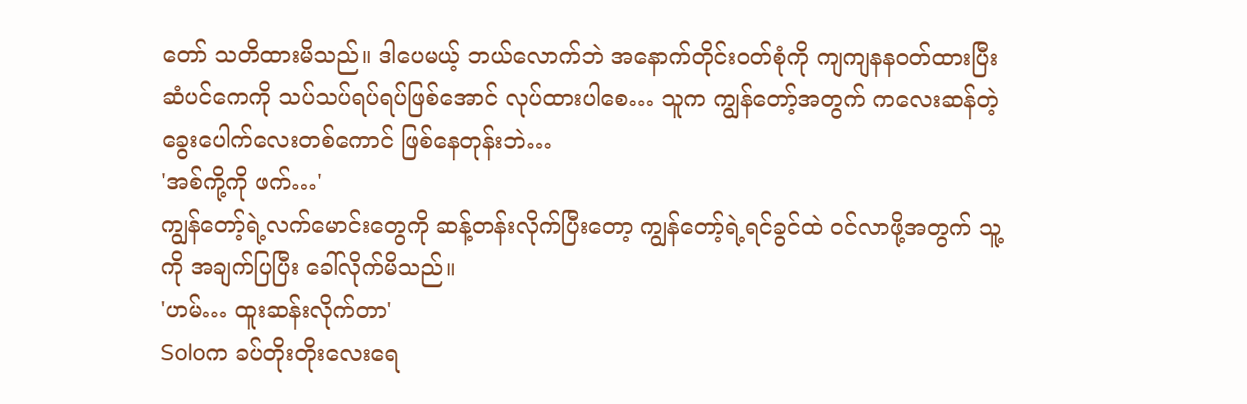တော် သတိထားမိသည်။ ဒါပေမယ့် ဘယ်လောက်ဘဲ အနောက်တိုင်းဝတ်စုံကို ကျကျနနဝတ်ထားပြီး ဆံပင်ကေကို သပ်သပ်ရပ်ရပ်ဖြစ်အောင် လုပ်ထားပါစေ… သူက ကျွန်တော့်အတွက် ကလေးဆန်တဲ့ခွေးပေါက်လေးတစ်ကောင် ဖြစ်နေတုန်းဘဲ…
'အစ်ကို့ကို ဖက်…'
ကျွန်တော့်ရဲ့လက်မောင်းတွေကို ဆန့်တန်းလိုက်ပြီးတော့ ကျွန်တော့်ရဲ့ရင်ခွင်ထဲ ဝင်လာဖို့အတွက် သူ့ကို အချက်ပြပြီး ခေါ်လိုက်မိသည်။
'ဟမ်… ထူးဆန်းလိုက်တာ'
Soloက ခပ်တိုးတိုးလေးရေ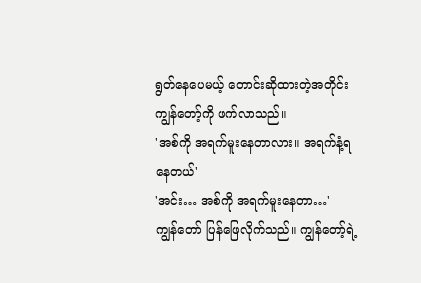ရွတ်နေပေမယ့် တောင်းဆိုထားတဲ့အတိုင်း ကျွန်တော့်ကို ဖက်လာသည်။
'အစ်ကို အရက်မူးနေတာလား။ အရက်နံ့ရနေတယ်'
'အင်း… အစ်ကို အရက်မူးနေတာ…'
ကျွန်တော် ပြန်ဖြေလိုက်သည်။ ကျွန်တော့်ရဲ့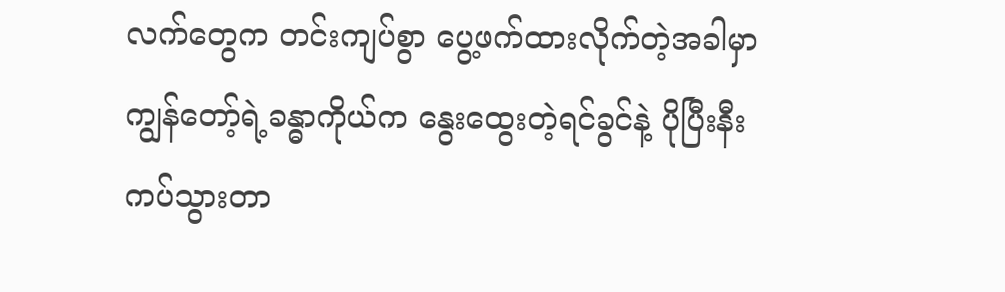လက်တွေက တင်းကျပ်စွာ ပွေ့ဖက်ထားလိုက်တဲ့အခါမှာ ကျွန်တော့်ရဲ့ခန္ဓာကိုယ်က နွေးထွေးတဲ့ရင်ခွင်နဲ့ ပိုပြီးနီးကပ်သွားတာ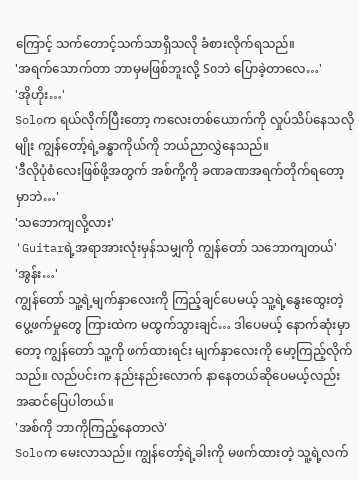ကြောင့် သက်တောင့်သက်သာရှိသလို ခံစားလိုက်ရသည်။
'အရက်သောက်တာ ဘာမှမဖြစ်ဘူးလို့ Soဘဲ ပြောခဲ့တာလေ…'
'အိုဟိုး…'
Soloက ရယ်လိုက်ပြီးတော့ ကလေးတစ်ယောက်ကို လှုပ်သိပ်နေသလိုမျိုး ကျွန်တော့်ရဲ့ခန္ဓာကိုယ်ကို ဘယ်ညာလွှဲနေသည်။
'ဒီလိုပုံစံလေးဖြစ်ဖို့အတွက် အစ်ကို့ကို ခဏခဏအရက်တိုက်ရတော့မှာဘဲ…'
'သဘောကျလို့လား'
'Guitarရဲ့အရာအားလုံးမှန်သမျှကို ကျွန်တော် သဘောကျတယ်'
'အွန်း…'
ကျွန်တော် သူ့ရဲ့မျက်နှာလေးကို ကြည့်ချင်ပေမယ့် သူ့ရဲ့နွေးထွေးတဲ့ပွေ့ဖက်မှုတွေ ကြားထဲက မထွက်သွားချင်… ဒါပေမယ့် နောက်ဆုံးမှာတော့ ကျွန်တော် သူ့ကို ဖက်ထားရင်း မျက်နှာလေးကို မော့ကြည့်လိုက်သည်။ လည်ပင်းက နည်းနည်းလောက် နာနေတယ်ဆိုပေမယ့်လည်း အဆင်ပြေပါတယ်။
'အစ်ကို ဘာကိုကြည့်နေတာလဲ'
Soloက မေးလာသည်။ ကျွန်တော့်ရဲ့ခါးကို မဖက်ထားတဲ့ သူ့ရဲ့လက်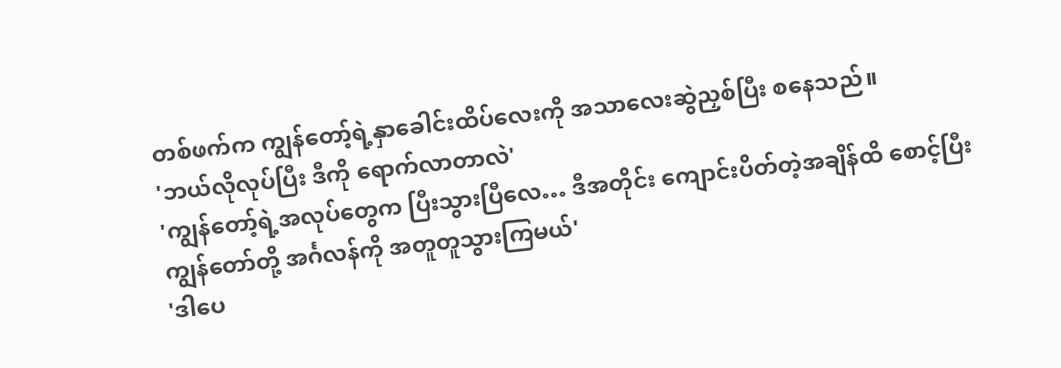တစ်ဖက်က ကျွန်တော့်ရဲ့နှာခေါင်းထိပ်လေးကို အသာလေးဆွဲညှစ်ပြီး စနေသည်။
'ဘယ်လိုလုပ်ပြီး ဒီကို ရောက်လာတာလဲ'
'ကျွန်တော့်ရဲ့အလုပ်တွေက ပြီးသွားပြီလေ… ဒီအတိုင်း ကျောင်းပိတ်တဲ့အချိန်ထိ စောင့်ပြီး ကျွန်တော်တို့ အင်္ဂလန်ကို အတူတူသွားကြမယ်'
'ဒါပေ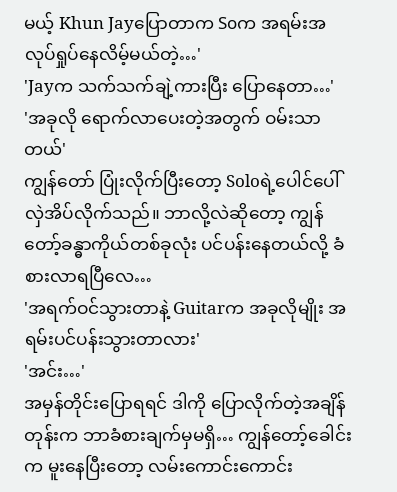မယ့် Khun Jayပြောတာက Soက အရမ်းအလုပ်ရှုပ်နေလိမ့်မယ်တဲ့…'
'Jayက သက်သက်ချဲ့ကားပြီး ပြောနေတာ…'
'အခုလို ရောက်လာပေးတဲ့အတွက် ဝမ်းသာတယ်'
ကျွန်တော် ပြုံးလိုက်ပြီးတော့ Soloရဲ့ပေါင်ပေါ် လှဲအိပ်လိုက်သည်။ ဘာလို့လဲဆိုတော့ ကျွန်တော့်ခန္ဓာကိုယ်တစ်ခုလုံး ပင်ပန်းနေတယ်လို့ ခံစားလာရပြီလေ…
'အရက်ဝင်သွားတာနဲ့ Guitarက အခုလိုမျိုး အရမ်းပင်ပန်းသွားတာလား'
'အင်း…'
အမှန်တိုင်းပြောရရင် ဒါကို ပြောလိုက်တဲ့အချိန်တုန်းက ဘာခံစားချက်မှမရှိ… ကျွန်တော့်ခေါင်းက မူးနေပြီးတော့ လမ်းကောင်းကောင်း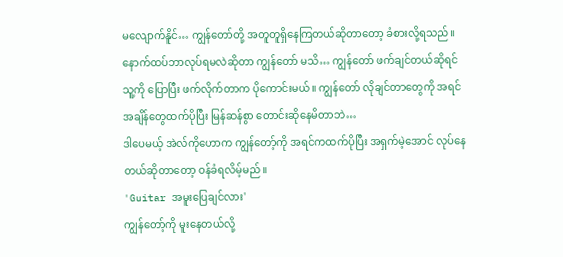မလျောက်နိူင်… ကျွန်တော်တို့ အတူတူရှိနေကြတယ်ဆိုတာတော့ ခံစားလို့ရသည်။ နောက်ထပ်ဘာလုပ်ရမလဲဆိုတာ ကျွန်တော် မသိ… ကျွန်တော် ဖက်ချင်တယ်ဆိုရင် သူ့ကို ပြောပြီး ဖက်လိုက်တာက ပိုကောင်းမယ်။ ကျွန်တော် လိုချင်တာတွေကို အရင်အချိန်တွေထက်ပိုပြီး မြန်ဆန်စွာ တောင်းဆိုနေမိတာဘဲ…
ဒါပေမယ့် အဲလ်ကိုဟောက ကျွန်တော့်ကို အရင်ကထက်ပိုပြီး အရှက်မဲ့အောင် လုပ်နေတယ်ဆိုတာတော့ ဝန်ခံရလိမ့်မည်။
'Guitar အမူးပြေချင်လား'
ကျွန်တော့်ကို မူးနေတယ်လို့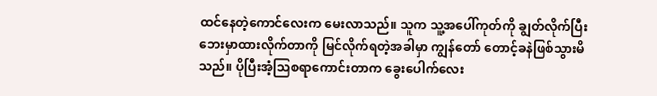ထင်နေတဲ့ကောင်လေးက မေးလာသည်။ သူက သူ့အပေါ်ကုတ်ကို ချွတ်လိုက်ပြီး ဘေးမှာထားလိုက်တာကို မြင်လိုက်ရတဲ့အခါမှာ ကျွန်တော် တောင့်ခနဲဖြစ်သွားမိသည်။ ပိုပြီးအံ့သြစရာကောင်းတာက ခွေးပေါက်လေး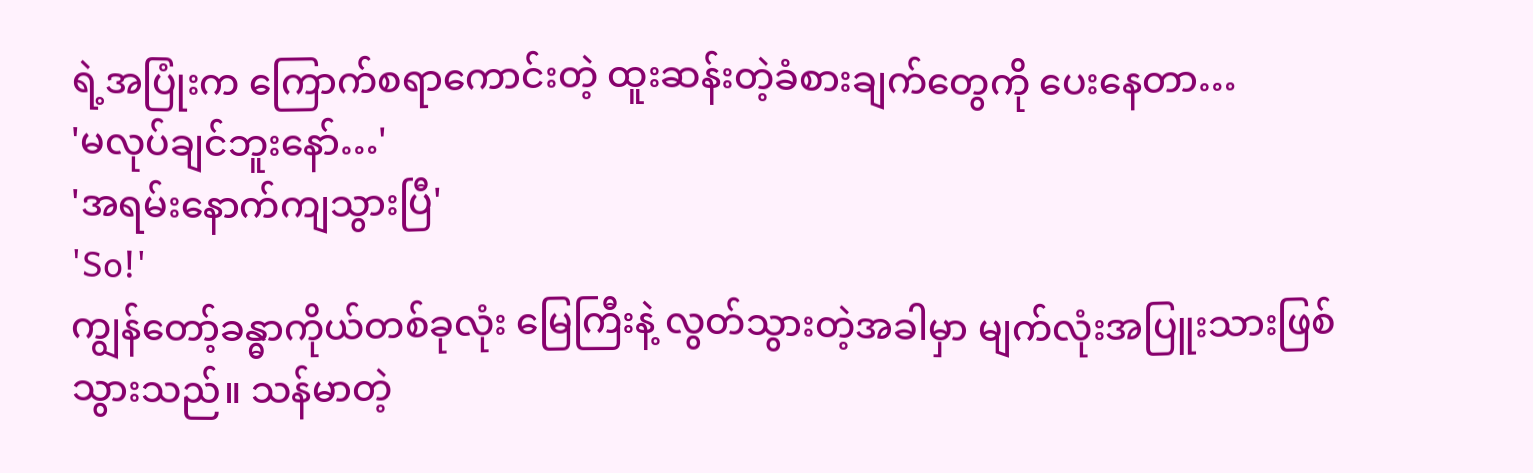ရဲ့အပြုံးက ကြောက်စရာကောင်းတဲ့ ထူးဆန်းတဲ့ခံစားချက်တွေကို ပေးနေတာ…
'မလုပ်ချင်ဘူးနော်…'
'အရမ်းနောက်ကျသွားပြီ'
'So!'
ကျွန်တော့်ခန္ဓာကိုယ်တစ်ခုလုံး မြေကြီးနဲ့ လွတ်သွားတဲ့အခါမှာ မျက်လုံးအပြူးသားဖြစ်သွားသည်။ သန်မာတဲ့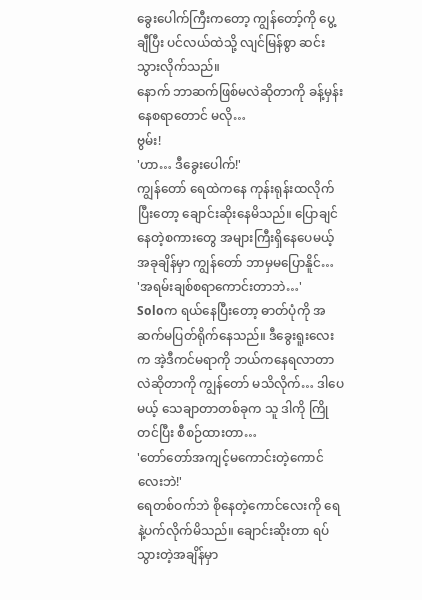ခွေးပေါက်ကြီးကတော့ ကျွန်တော့်ကို ပွေ့ချီပြီး ပင်လယ်ထဲသို့ လျင်မြန်စွာ ဆင်းသွားလိုက်သည်။
နောက် ဘာဆက်ဖြစ်မလဲဆိုတာကို ခန့်မှန်းနေစရာတောင် မလို…
ဗွမ်း!
'ဟာ… ဒီခွေးပေါက်!'
ကျွန်တော် ရေထဲကနေ ကုန်းရုန်းထလိုက်ပြီးတော့ ချောင်းဆိုးနေမိသည်။ ပြောချင်နေတဲ့စကားတွေ အများကြီးရှိနေပေမယ့် အခုချိန်မှာ ကျွန်တော် ဘာမှမပြောနိူင်…
'အရမ်းချစ်စရာကောင်းတာဘဲ…'
Soloက ရယ်နေပြီးတော့ ဓာတ်ပုံကို အဆက်မပြတ်ရိုက်နေသည်။ ဒီခွေးရူးလေးက အဲ့ဒီကင်မရာကို ဘယ်ကနေရလာတာလဲဆိုတာကို ကျွန်တော် မသိလိုက်… ဒါပေမယ့် သေချာတာတစ်ခုက သူ ဒါကို ကြိုတင်ပြီး စီစဉ်ထားတာ…
'တော်တော်အကျင့်မကောင်းတဲ့ကောင်လေးဘဲ!'
ရေတစ်ဝက်ဘဲ စိုနေတဲ့ကောင်လေးကို ရေနဲ့ပက်လိုက်မိသည်။ ချောင်းဆိုးတာ ရပ်သွားတဲ့အချိန်မှာ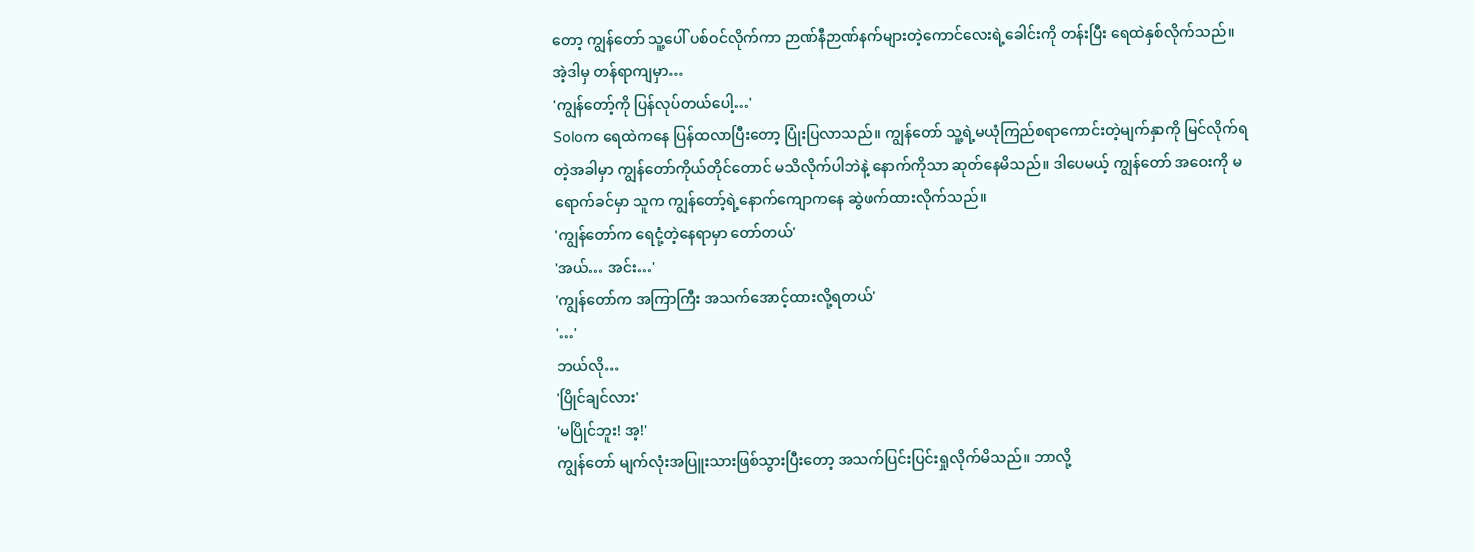တော့ ကျွန်တော် သူ့ပေါ် ပစ်ဝင်လိုက်ကာ ဉာဏ်နီဉာဏ်နက်များတဲ့ကောင်လေးရဲ့ခေါင်းကို တန်းပြီး ရေထဲနှစ်လိုက်သည်။
အဲ့ဒါမှ တန်ရာကျမှာ…
'ကျွန်တော့်ကို ပြန်လုပ်တယ်ပေါ့…'
Soloက ရေထဲကနေ ပြန်ထလာပြီးတော့ ပြုံးပြလာသည်။ ကျွန်တော် သူ့ရဲ့မယုံကြည်စရာကောင်းတဲ့မျက်နှာကို မြင်လိုက်ရတဲ့အခါမှာ ကျွန်တော်ကိုယ်တိုင်တောင် မသိလိုက်ပါဘဲနဲ့ နောက်ကိုသာ ဆုတ်နေမိသည်။ ဒါပေမယ့် ကျွန်တော် အဝေးကို မရောက်ခင်မှာ သူက ကျွန်တော့်ရဲ့နောက်ကျောကနေ ဆွဲဖက်ထားလိုက်သည်။
'ကျွန်တော်က ရေငုံ့တဲ့နေရာမှာ တော်တယ်'
'အယ်… အင်း…'
'ကျွန်တော်က အကြာကြီး အသက်အောင့်ထားလို့ရတယ်'
'…'
ဘယ်လို…
'ပြိုင်ချင်လား'
'မပြိုင်ဘူး! အ့!'
ကျွန်တော် မျက်လုံးအပြူးသားဖြစ်သွားပြီးတော့ အသက်ပြင်းပြင်းရှုလိုက်မိသည်။ ဘာလို့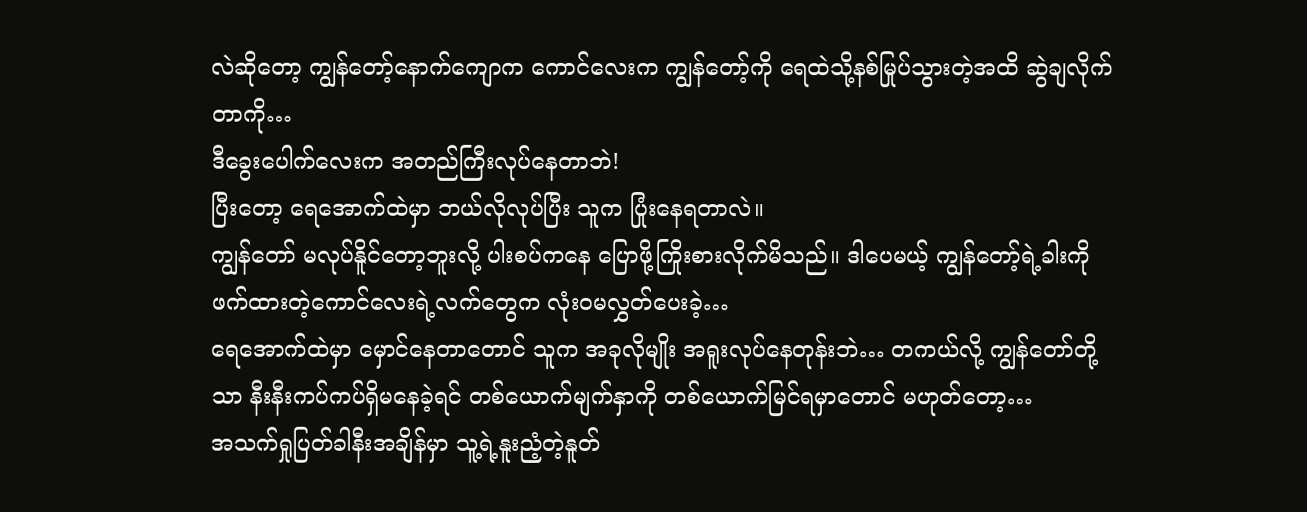လဲဆိုတော့ ကျွန်တော့်နောက်ကျောက ကောင်လေးက ကျွန်တော့်ကို ရေထဲသို့နစ်မြုပ်သွားတဲ့အထိ ဆွဲချလိုက်တာကို…
ဒီခွေးပေါက်လေးက အတည်ကြီးလုပ်နေတာဘဲ!
ပြီးတော့ ရေအောက်ထဲမှာ ဘယ်လိုလုပ်ပြီး သူက ပြုံးနေရတာလဲ။
ကျွန်တော် မလုပ်နိူင်တော့ဘူးလို့ ပါးစပ်ကနေ ပြောဖို့ကြိုးစားလိုက်မိသည်။ ဒါပေမယ့် ကျွန်တော့်ရဲ့ခါးကို ဖက်ထားတဲ့ကောင်လေးရဲ့လက်တွေက လုံးဝမလွှတ်ပေးခဲ့…
ရေအောက်ထဲမှာ မှောင်နေတာတောင် သူက အခုလိုမျိုး အရူးလုပ်နေတုန်းဘဲ… တကယ်လို့ ကျွန်တော်တို့သာ နီးနီးကပ်ကပ်ရှိမနေခဲ့ရင် တစ်ယောက်မျက်နှာကို တစ်ယောက်မြင်ရမှာတောင် မဟုတ်တော့…
အသက်ရှုပြတ်ခါနီးအချိန်မှာ သူ့ရဲ့နူးညံ့တဲ့နူတ်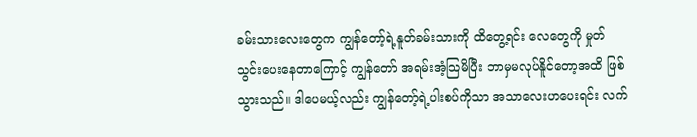ခမ်းသားလေးတွေက ကျွန်တော့်ရဲ့နူတ်ခမ်းသားကို ထိတွေ့ရင်း လေတွေကို မှုတ်သွင်းပေးနေတာကြောင့် ကျွန်တော် အရမ်းအံ့သြမိပြီး ဘာမှမလုပ်နိူင်တော့အထိ ဖြစ်သွားသည်။ ဒါပေမယ့်လည်း ကျွန်တော့်ရဲ့ပါးစပ်ကိုသာ အသာလေးဟပေးရင်း လက်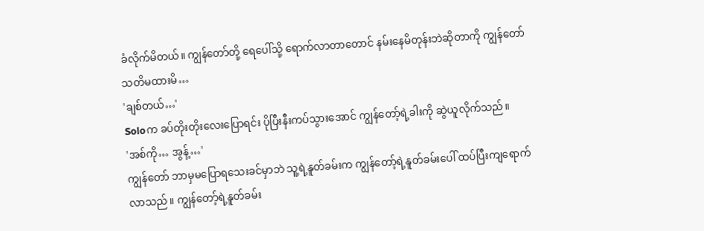ခံလိုက်မိတယ်။ ကျွန်တော်တို့ ရေပေါ်သို့ ရောက်လာတာတောင် နမ်းနေမိတုန်းဘဲဆိုတာကို ကျွန်တော် သတိမထားမိ…
'ချစ်တယ်…'
Soloက ခပ်တိုးတိုးလေးပြောရင်း ပိုပြီးနီးကပ်သွားအောင် ကျွန်တော့်ရဲ့ခါးကို ဆွဲယူလိုက်သည်။
'အစ်ကို… အွန့်…'
ကျွန်တော် ဘာမှမပြောရသေးခင်မှာဘဲ သူ့ရဲ့နူတ်ခမ်းက ကျွန်တော့်ရဲ့နူတ်ခမ်းပေါ် ထပ်ပြီးကျရောက်လာသည်။ ကျွန်တော့်ရဲ့နူတ်ခမ်း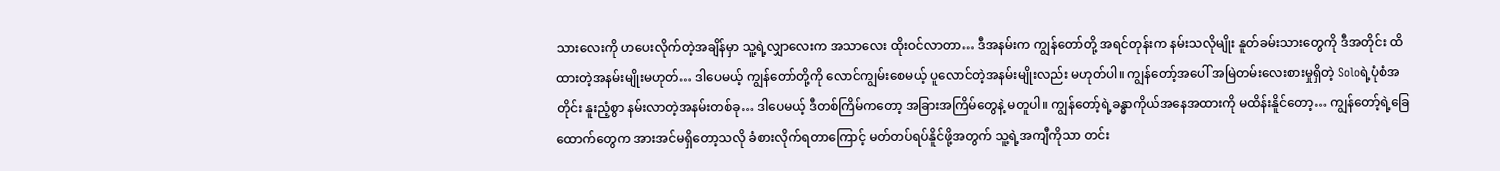သားလေးကို ဟပေးလိုက်တဲ့အချိန်မှာ သူ့ရဲ့လျှာလေးက အသာလေး ထိုးဝင်လာတာ… ဒီအနမ်းက ကျွန်တော်တို့ အရင်တုန်းက နမ်းသလိုမျိုး နူတ်ခမ်းသားတွေကို ဒီအတိုင်း ထိထားတဲ့အနမ်းမျိုးမဟုတ်… ဒါပေမယ့် ကျွန်တော်တို့ကို လောင်ကျွမ်းစေမယ့် ပူလောင်တဲ့အနမ်းမျိုးလည်း မဟုတ်ပါ။ ကျွန်တော့်အပေါ် အမြဲတမ်းလေးစားမှုရှိတဲ့ Soloရဲ့ပုံစံအတိုင်း နူးညံ့စွာ နမ်းလာတဲ့အနမ်းတစ်ခု… ဒါပေမယ့် ဒီတစ်ကြိမ်ကတော့ အခြားအကြိမ်တွေနဲ့ မတူပါ။ ကျွန်တော့်ရဲ့ခန္ဓာကိုယ်အနေအထားကို မထိန်းနိူင်တော့… ကျွန်တော့်ရဲ့ခြေထောက်တွေက အားအင်မရှိတော့သလို ခံစားလိုက်ရတာကြောင့် မတ်တပ်ရပ်နိူင်ဖို့အတွက် သူ့ရဲ့အကျီကိုသာ တင်း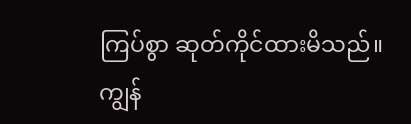ကြပ်စွာ ဆုတ်ကိုင်ထားမိသည်။ ကျွန်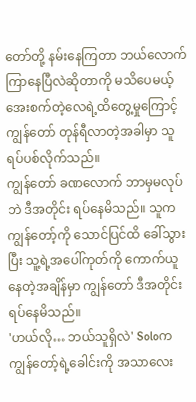တော်တို့ နမ်းနေကြတာ ဘယ်လောက်ကြာနေပြီလဲဆိုတာကို မသိပေမယ့် အေးစက်တဲ့လေရဲ့ထိတွေ့မှုကြောင့် ကျွန်တော် တုန်ရီလာတဲ့အခါမှာ သူ ရပ်ပစ်လိုက်သည်။
ကျွန်တော် ခဏလောက် ဘာမှမလုပ်ဘဲ ဒီအတိုင်း ရပ်နေမိသည်။ သူက ကျွန်တော့်ကို သောင်ပြင်ထိ ခေါ်သွားပြီး သူ့ရဲ့အပေါ်ကုတ်ကို ကောက်ယူနေတဲ့အချိန်မှာ ကျွန်တော် ဒီအတိုင်းရပ်နေမိသည်။
'ဟယ်လို… ဘယ်သူရှိလဲ' Soloက ကျွန်တော့်ရဲ့ခေါင်းကို အသာလေး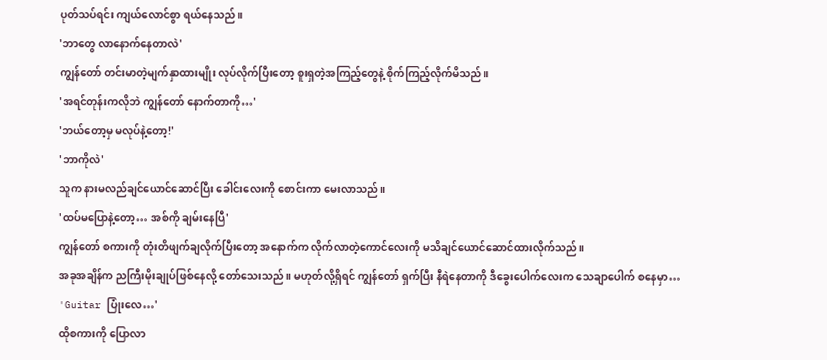ပုတ်သပ်ရင်း ကျယ်လောင်စွာ ရယ်နေသည်။
'ဘာတွေ လာနောက်နေတာလဲ'
ကျွန်တော် တင်းမာတဲ့မျက်နှာထားမျိုး လုပ်လိုက်ပြီးတော့ စူးရှတဲ့အကြည့်တွေနဲ့ စိုက်ကြည့်လိုက်မိသည်။
'အရင်တုန်းကလိုဘဲ ကျွန်တော် နောက်တာကို…'
'ဘယ်တော့မှ မလုပ်နဲ့တော့!'
'ဘာကိုလဲ'
သူက နားမလည်ချင်ယောင်ဆောင်ပြီး ခေါင်းလေးကို စောင်းကာ မေးလာသည်။
'ထပ်မပြောနဲ့တော့… အစ်ကို ချမ်းနေပြီ'
ကျွန်တော် စကားကို တုံးတိဖျက်ချလိုက်ပြီးတော့ အနောက်က လိုက်လာတဲ့ကောင်လေးကို မသိချင်ယောင်ဆောင်ထားလိုက်သည်။
အခုအချိန်က ညကြီးမိုးချုပ်ဖြစ်နေလို့ တော်သေးသည်။ မဟုတ်လို့ရှိရင် ကျွန်တော် ရှက်ပြီး နီရဲနေတာကို ဒီခွေးပေါက်လေးက သေချာပေါက် စနေမှာ…
'Guitar ပြုံးလေ…'
ထိုစကားကို ပြောလာ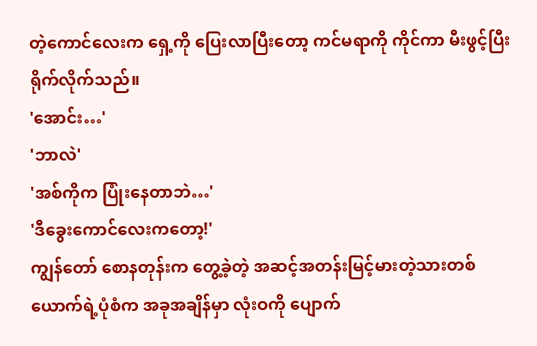တဲ့ကောင်လေးက ရှေ့ကို ပြေးလာပြီးတော့ ကင်မရာကို ကိုင်ကာ မီးဖွင့်ပြီး ရိုက်လိုက်သည်။
'အောင်း…'
'ဘာလဲ'
'အစ်ကိုက ပြုံးနေတာဘဲ…'
'ဒီခွေးကောင်လေးကတော့!'
ကျွန်တော် စောနတုန်းက တွေ့ခဲ့တဲ့ အဆင့်အတန်းမြင့်မားတဲ့သားတစ်ယောက်ရဲ့ပုံစံက အခုအချိန်မှာ လုံးဝကို ပျောက်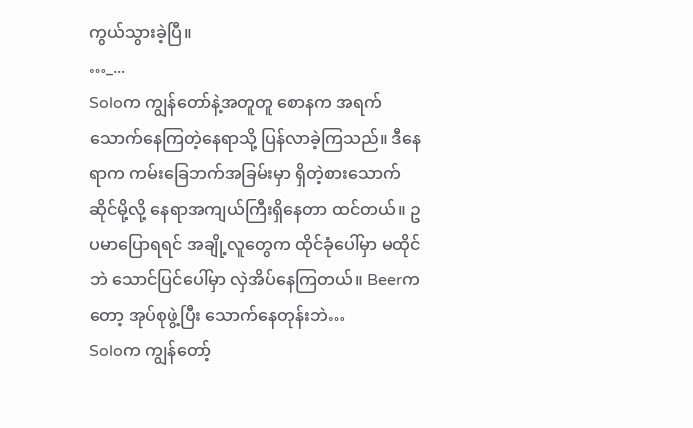ကွယ်သွားခဲ့ပြီ။
…_...
Soloက ကျွန်တော်နဲ့အတူတူ စောနက အရက်သောက်နေကြတဲ့နေရာသို့ ပြန်လာခဲ့ကြသည်။ ဒီနေရာက ကမ်းခြေဘက်အခြမ်းမှာ ရှိတဲ့စားသောက်ဆိုင်မို့လို့ နေရာအကျယ်ကြီးရှိနေတာ ထင်တယ်။ ဥပမာပြောရရင် အချို့လူတွေက ထိုင်ခုံပေါ်မှာ မထိုင်ဘဲ သောင်ပြင်ပေါ်မှာ လှဲအိပ်နေကြတယ်။ Beerကတော့ အုပ်စုဖွဲ့ပြီး သောက်နေတုန်းဘဲ…
Soloက ကျွန်တော့်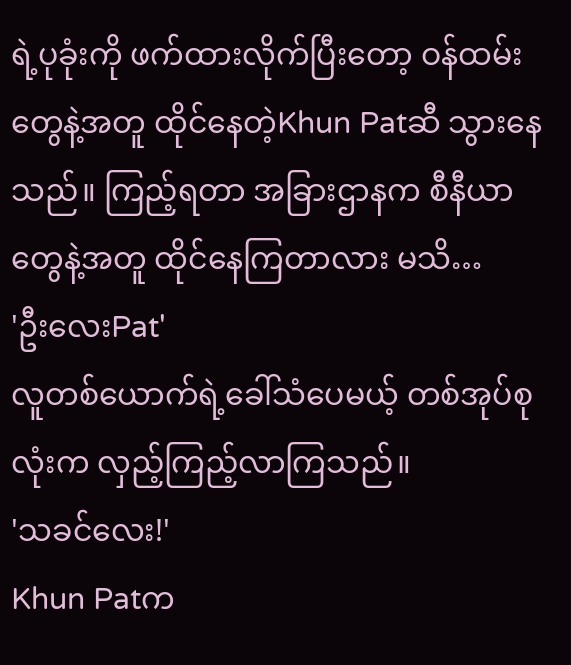ရဲ့ပုခုံးကို ဖက်ထားလိုက်ပြီးတော့ ဝန်ထမ်းတွေနဲ့အတူ ထိုင်နေတဲ့Khun Patဆီ သွားနေသည်။ ကြည့်ရတာ အခြားဌာနက စီနီယာတွေနဲ့အတူ ထိုင်နေကြတာလား မသိ…
'ဦးလေးPat'
လူတစ်ယောက်ရဲ့ခေါ်သံပေမယ့် တစ်အုပ်စုလုံးက လှည့်ကြည့်လာကြသည်။
'သခင်လေး!'
Khun Patက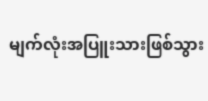မျက်လုံးအပြူးသားဖြစ်သွား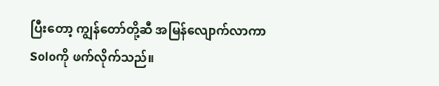ပြီးတော့ ကျွန်တော်တို့ဆီ အမြန်လျောက်လာကာ Soloကို ဖက်လိုက်သည်။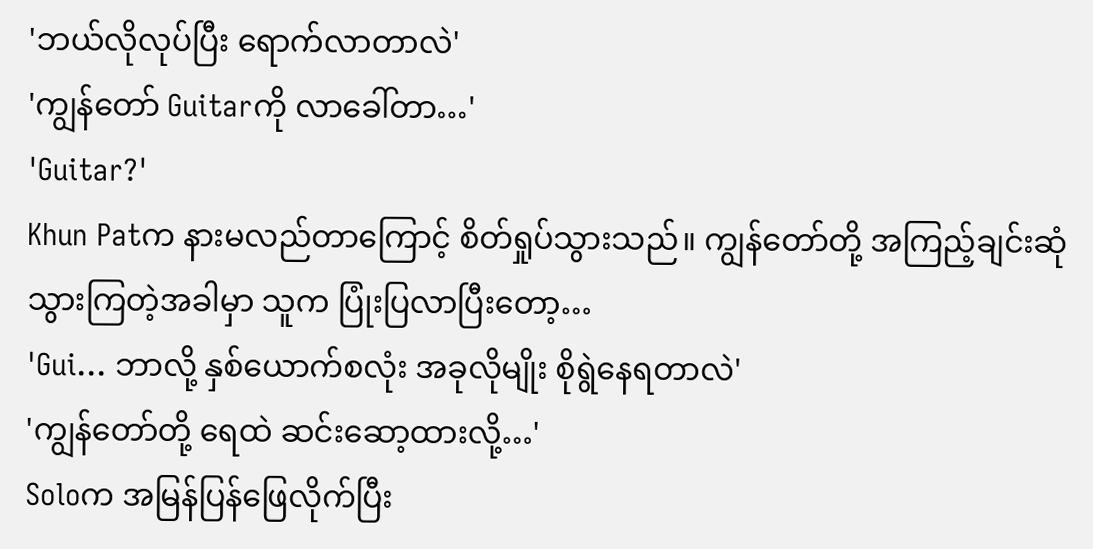'ဘယ်လိုလုပ်ပြီး ရောက်လာတာလဲ'
'ကျွန်တော် Guitarကို လာခေါ်တာ…'
'Guitar?'
Khun Patက နားမလည်တာကြောင့် စိတ်ရှုပ်သွားသည်။ ကျွန်တော်တို့ အကြည့်ချင်းဆုံသွားကြတဲ့အခါမှာ သူက ပြုံးပြလာပြီးတော့…
'Gui… ဘာလို့ နှစ်ယောက်စလုံး အခုလိုမျိုး စိုရွဲနေရတာလဲ'
'ကျွန်တော်တို့ ရေထဲ ဆင်းဆော့ထားလို့…'
Soloက အမြန်ပြန်ဖြေလိုက်ပြီး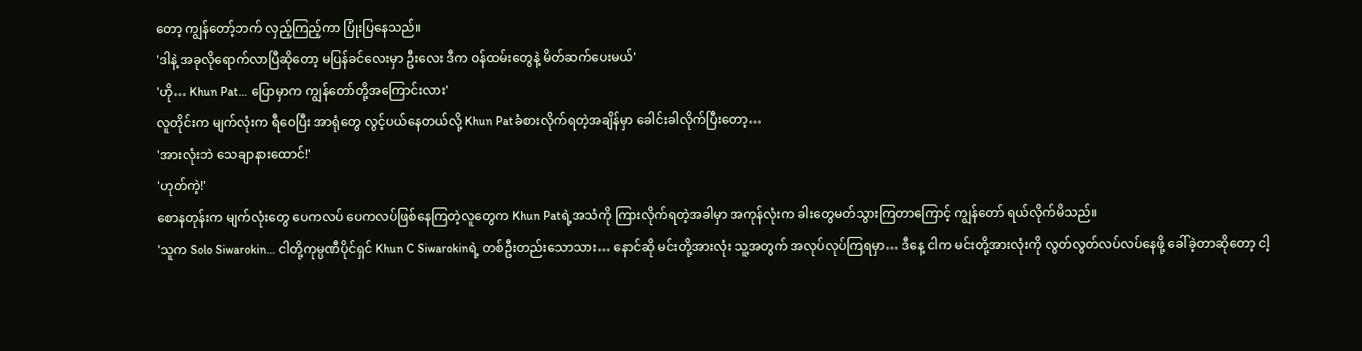တော့ ကျွန်တော့်ဘက် လှည့်ကြည့်ကာ ပြုံးပြနေသည်။
'ဒါနဲ့ အခုလိုရောက်လာပြီဆိုတော့ မပြန်ခင်လေးမှာ ဦးလေး ဒီက ဝန်ထမ်းတွေနဲ့ မိတ်ဆက်ပေးမယ်'
'ဟို… Khun Pat… ပြောမှာက ကျွန်တော်တို့အကြောင်းလား'
လူတိုင်းက မျက်လုံးက ရီဝေပြီး အာရုံတွေ လွင့်ပယ်နေတယ်လို့ Khun Patခံစားလိုက်ရတဲ့အချိန်မှာ ခေါင်းခါလိုက်ပြီးတော့…
'အားလုံးဘဲ သေချာနားထောင်!'
'ဟုတ်ကဲ့!'
စောနတုန်းက မျက်လုံးတွေ ပေကလပ် ပေကလပ်ဖြစ်နေကြတဲ့လူတွေက Khun Patရဲ့အသံကို ကြားလိုက်ရတဲ့အခါမှာ အကုန်လုံးက ခါးတွေမတ်သွားကြတာကြောင့် ကျွန်တော် ရယ်လိုက်မိသည်။
'သူက Solo Siwarokin… ငါတို့ကုမ္ပဏီပိုင်ရှင် Khun C Siwarokinရဲ့ တစ်ဦးတည်းသောသား… နောင်ဆို မင်းတို့အားလုံး သူ့အတွက် အလုပ်လုပ်ကြရမှာ… ဒီနေ့ ငါက မင်းတို့အားလုံးကို လွတ်လွတ်လပ်လပ်နေဖို့ ခေါ်ခဲ့တာဆိုတော့ ငါ့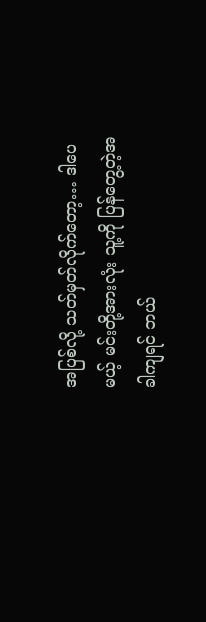အပြစ်လို့ သတ်မှတ်လိုက်တော့… ဒါပေမယ့် မင်းတို့အားလုံး သူ့ကို ပြန်တွေ့တဲ့အခါကျရင် ဘယ်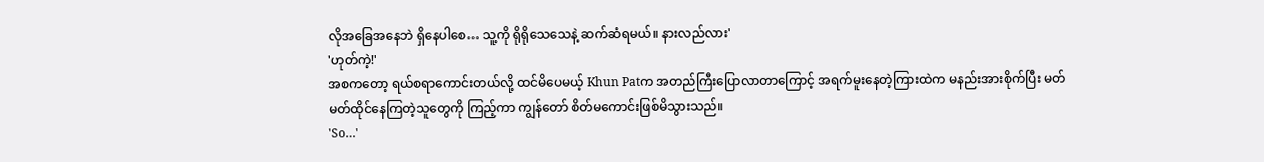လိုအခြေအနေဘဲ ရှိနေပါစေ… သူ့ကို ရိုရိုသေသေနဲ့ ဆက်ဆံရမယ်။ နားလည်လား'
'ဟုတ်ကဲ့!'
အစကတော့ ရယ်စရာကောင်းတယ်လို့ ထင်မိပေမယ့် Khun Patက အတည်ကြီးပြောလာတာကြောင့် အရက်မူးနေတဲ့ကြားထဲက မနည်းအားစိုက်ပြီး မတ်မတ်ထိုင်နေကြတဲ့သူတွေကို ကြည့်ကာ ကျွန်တော် စိတ်မကောင်းဖြစ်မိသွားသည်။
'So…'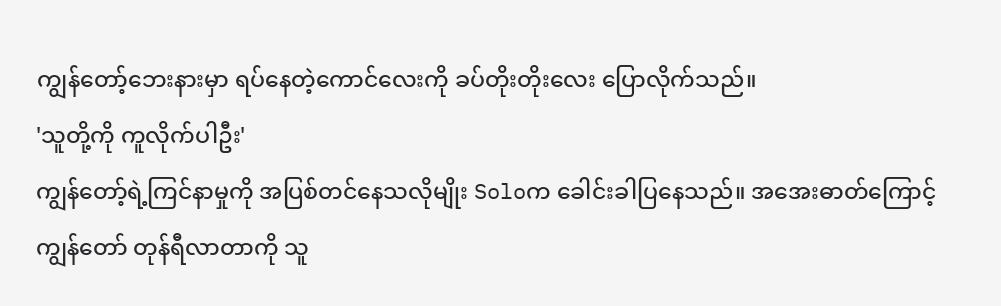ကျွန်တော့်ဘေးနားမှာ ရပ်နေတဲ့ကောင်လေးကို ခပ်တိုးတိုးလေး ပြောလိုက်သည်။
'သူတို့ကို ကူလိုက်ပါဦး'
ကျွန်တော့်ရဲ့ကြင်နာမှုကို အပြစ်တင်နေသလိုမျိုး Soloက ခေါင်းခါပြနေသည်။ အအေးဓာတ်ကြောင့် ကျွန်တော် တုန်ရီလာတာကို သူ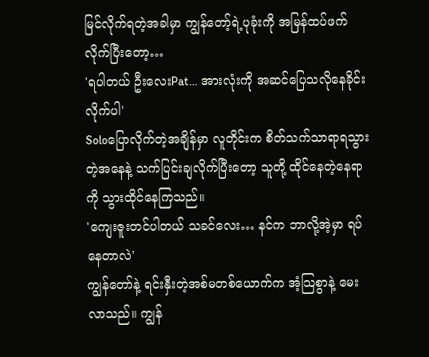မြင်လိုက်ရတဲ့အခါမှာ ကျွန်တော့်ရဲ့ပုခုံးကို အမြန်ထပ်ဖက်လိုက်ပြီးတော့…
'ရပါတယ် ဦးလေးPat… အားလုံးကို အဆင်ပြေသလိုနေခိုင်းလိုက်ပါ'
Soloပြောလိုက်တဲ့အချိန်မှာ လူတိုင်းက စိတ်သက်သာရာရသွားတဲ့အနေနဲ့ သက်ပြင်းချလိုက်ပြီးတော့ သူတို့ ထိုင်နေတဲ့နေရာကို သွားထိုင်နေကြသည်။
'ကျေးဇူးတင်ပါတယ် သခင်လေး… နင်က ဘာလို့အဲ့မှာ ရပ်နေတာလဲ'
ကျွန်တော်နဲ့ ရင်းနှီးတဲ့အစ်မတစ်ယောက်က အံ့သြစွာနဲ့ မေးလာသည်။ ကျွန်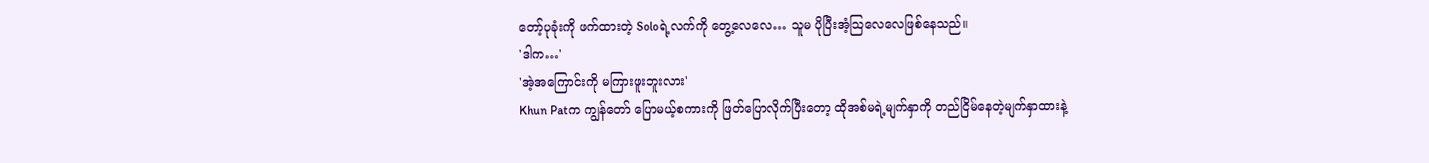တော့်ပုခုံးကို ဖက်ထားတဲ့ Soloရဲ့လက်ကို တွေ့လေလေ… သူမ ပိုပြီးအံ့သြလေလေဖြစ်နေသည်။
'ဒါက…'
'အဲ့အကြောင်းကို မကြားဖူးဘူးလား'
Khun Patက ကျွန်တော် ပြောမယ့်စကားကို ဖြတ်ပြောလိုက်ပြီးတော့ ထိုအစ်မရဲ့မျက်နှာကို တည်ငြိမ်နေတဲ့မျက်နှာထားနဲ့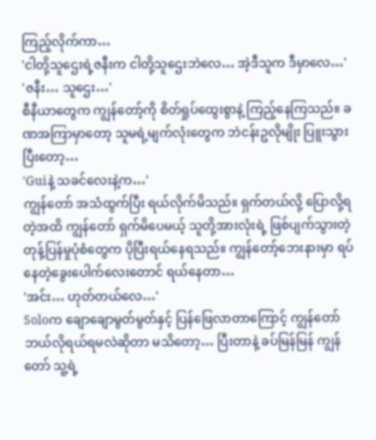ကြည့်လိုက်ကာ…
'ငါတို့သူဌေးရဲ့ဇနီးက ငါတို့သူဌေးဘဲလေ… အဲ့ဒီသူက ဒီမှာလေ…'
'ဇနီး… သူဌေး…'
စီနီယာတွေက ကျွန်တော့်ကို စိတ်ရှုပ်ထွေးစွာနဲ့ ကြည့်နေကြသည်။ ခဏအကြာမှာတော့ သူမရဲ့မျက်လုံးတွေက ဘဲငန်းဥလိုမျိုး ပြူးသွားပြီးတော့…
'Guiနဲ့ သခင်လေးနဲ့က…'
ကျွန်တော် အသံထွက်ပြီး ရယ်လိုက်မိသည်။ ရှက်တယ်လို့ ပြောလို့ရတဲ့အထိ ကျွန်တော် ရှက်မိပေမယ့် သူတို့အားလုံးရဲ့ ဖြစ်ပျက်သွားတဲ့ တုန့်ပြန်မှုပုံစံတွေက ပိုပြီးရယ်နေရသည်။ ကျွန်တော့်ဘေးနားမှာ ရပ်နေတဲ့ခွေးပေါက်လေးတောင် ရယ်နေတာ…
'အင်း… ဟုတ်တယ်လေ…'
Soloက ချောချောမွတ်မွတ်နှင့် ပြန်ဖြေလာတာကြောင့် ကျွန်တော် ဘယ်လိုရယ်ရမလဲဆိုတာ မသိတော့… ပြီးတာနဲ့ ခပ်မြန်မြန် ကျွန်တော် သူ့ရဲ့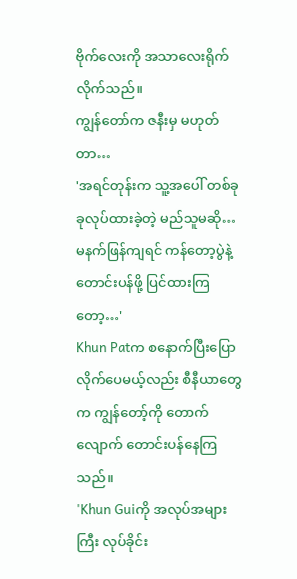ဗိုက်လေးကို အသာလေးရိုက်လိုက်သည်။
ကျွန်တော်က ဇနီးမှ မဟုတ်တာ…
'အရင်တုန်းက သူ့အပေါ် တစ်ခုခုလုပ်ထားခဲ့တဲ့ မည်သူမဆို… မနက်ဖြန်ကျရင် ကန်တော့ပွဲနဲ့ တောင်းပန်ဖို့ ပြင်ထားကြတော့…'
Khun Patက စနောက်ပြီးပြောလိုက်ပေမယ့်လည်း စီနီယာတွေက ကျွန်တော့်ကို တောက်လျောက် တောင်းပန်နေကြသည်။
'Khun Guiကို အလုပ်အများကြီး လုပ်ခိုင်း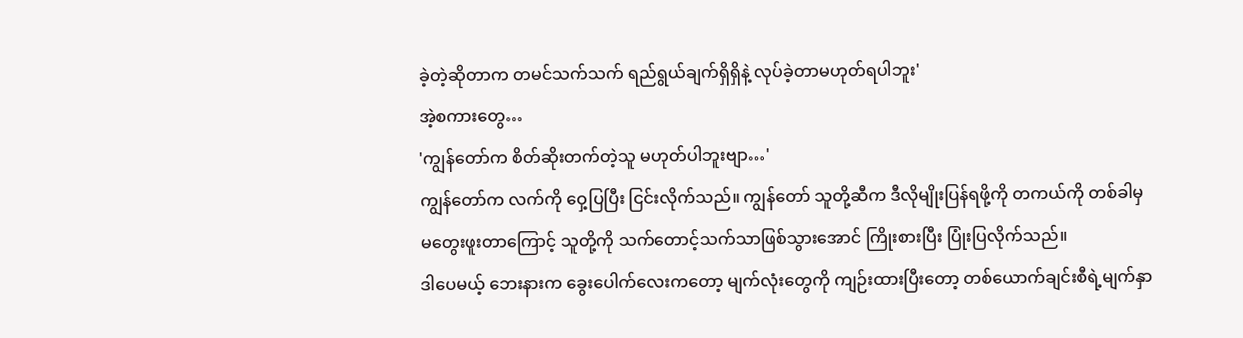ခဲ့တဲ့ဆိုတာက တမင်သက်သက် ရည်ရွယ်ချက်ရှိရှိနဲ့ လုပ်ခဲ့တာမဟုတ်ရပါဘူး'
အဲ့စကားတွေ…
'ကျွန်တော်က စိတ်ဆိုးတက်တဲ့သူ မဟုတ်ပါဘူးဗျာ…'
ကျွန်တော်က လက်ကို ဝှေ့ပြပြီး ငြင်းလိုက်သည်။ ကျွန်တော် သူတို့ဆီက ဒီလိုမျိုးပြန်ရဖို့ကို တကယ်ကို တစ်ခါမှ မတွေးဖူးတာကြောင့် သူတို့ကို သက်တောင့်သက်သာဖြစ်သွားအောင် ကြိုးစားပြီး ပြုံးပြလိုက်သည်။
ဒါပေမယ့် ဘေးနားက ခွေးပေါက်လေးကတော့ မျက်လုံးတွေကို ကျဉ်းထားပြီးတော့ တစ်ယောက်ချင်းစီရဲ့မျက်နှာ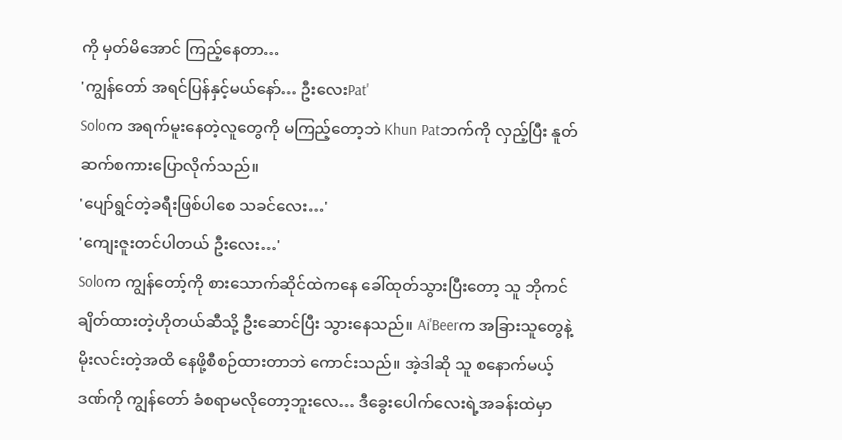ကို မှတ်မိအောင် ကြည့်နေတာ…
'ကျွန်တော် အရင်ပြန်နှင့်မယ်နော်… ဦးလေးPat'
Soloက အရက်မူးနေတဲ့လူတွေကို မကြည့်တော့ဘဲ Khun Patဘက်ကို လှည့်ပြီး နူတ်ဆက်စကားပြောလိုက်သည်။
'ပျော်ရွင်တဲ့ခရီးဖြစ်ပါစေ သခင်လေး…'
'ကျေးဇူးတင်ပါတယ် ဦးလေး…'
Soloက ကျွန်တော့်ကို စားသောက်ဆိုင်ထဲကနေ ခေါ်ထုတ်သွားပြီးတော့ သူ ဘိုကင်ချိတ်ထားတဲ့ဟိုတယ်ဆီသို့ ဦးဆောင်ပြီး သွားနေသည်။ Ai'Beerက အခြားသူတွေနဲ့ မိုးလင်းတဲ့အထိ နေဖို့စီစဉ်ထားတာဘဲ ကောင်းသည်။ အဲ့ဒါဆို သူ စနောက်မယ့်ဒဏ်ကို ကျွန်တော် ခံစရာမလိုတော့ဘူးလေ… ဒီခွေးပေါက်လေးရဲ့အခန်းထဲမှာ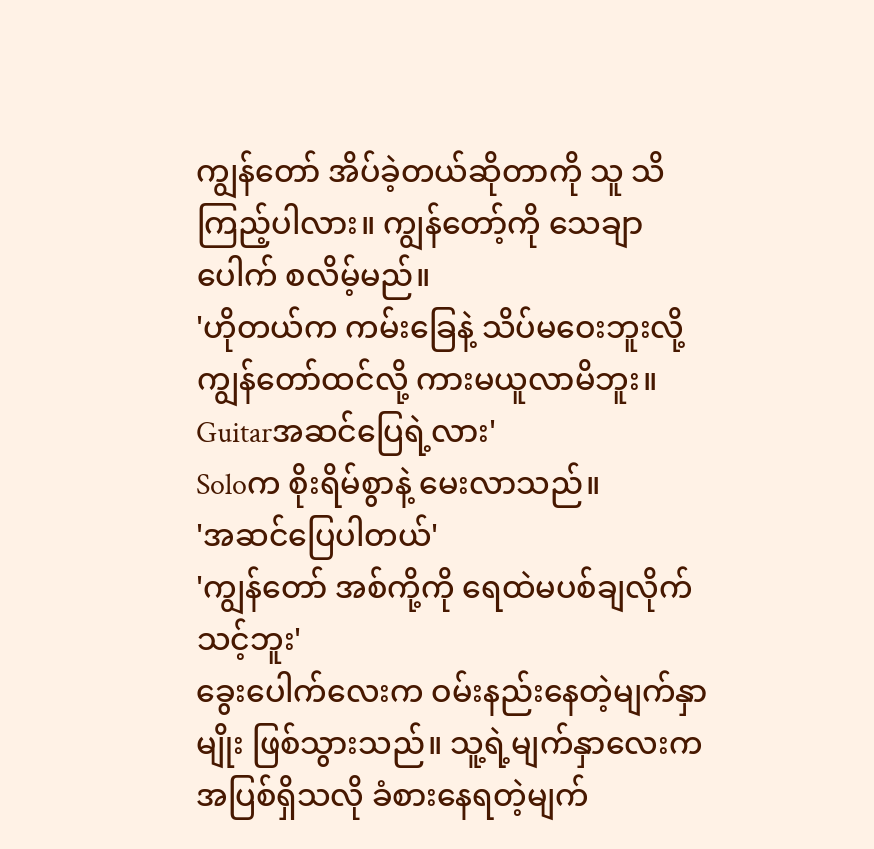ကျွန်တော် အိပ်ခဲ့တယ်ဆိုတာကို သူ သိကြည့်ပါလား။ ကျွန်တော့်ကို သေချာပေါက် စလိမ့်မည်။
'ဟိုတယ်က ကမ်းခြေနဲ့ သိပ်မဝေးဘူးလို့ ကျွန်တော်ထင်လို့ ကားမယူလာမိဘူး။ Guitarအဆင်ပြေရဲ့လား'
Soloက စိုးရိမ်စွာနဲ့ မေးလာသည်။
'အဆင်ပြေပါတယ်'
'ကျွန်တော် အစ်ကို့ကို ရေထဲမပစ်ချလိုက်သင့်ဘူး'
ခွေးပေါက်လေးက ဝမ်းနည်းနေတဲ့မျက်နှာမျိုး ဖြစ်သွားသည်။ သူ့ရဲ့မျက်နှာလေးက အပြစ်ရှိသလို ခံစားနေရတဲ့မျက်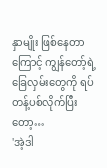နှာမျိုး ဖြစ်နေတာကြောင့် ကျွန်တော့်ရဲ့ခြေလှမ်းတွေကို ရပ်တန့်ပစ်လိုက်ပြီးတော့…
'အဲ့ဒါ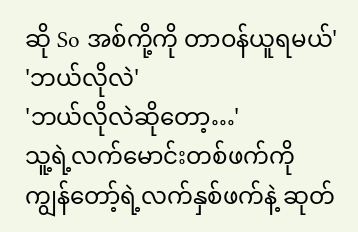ဆို So အစ်ကို့ကို တာဝန်ယူရမယ်'
'ဘယ်လိုလဲ'
'ဘယ်လိုလဲဆိုတော့…'
သူ့ရဲ့လက်မောင်းတစ်ဖက်ကို ကျွန်တော့်ရဲ့လက်နှစ်ဖက်နဲ့ ဆုတ်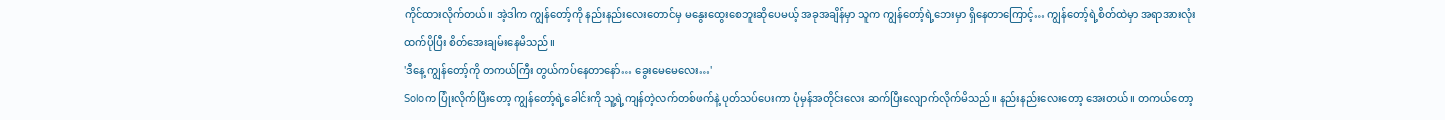ကိုင်ထားလိုက်တယ်။ အဲ့ဒါက ကျွန်တော့်ကို နည်းနည်းလေးတောင်မှ မနွေးထွေးစေဘူးဆိုပေမယ့် အခုအချိန်မှာ သူက ကျွန်တော့်ရဲ့ဘေးမှာ ရှိနေတာကြောင့်… ကျွန်တော့်ရဲ့စိတ်ထဲမှာ အရာအားလုံးထက်ပိုပြီး စိတ်အေးချမ်းနေမိသည်။
'ဒီနေ့ ကျွန်တော့်ကို တကယ်ကြီး တွယ်ကပ်နေတာနော်… ခွေးမေမေလေး…'
Soloက ပြုံးလိုက်ပြီးတော့ ကျွန်တော့်ရဲ့ခေါင်းကို သူ့ရဲ့ကျန်တဲ့လက်တစ်ဖက်နဲ့ ပုတ်သပ်ပေးကာ ပုံမှန်အတိုင်းလေး ဆက်ပြီးလျောက်လိုက်မိသည်။ နည်းနည်းလေးတော့ အေးတယ်။ တကယ်တော့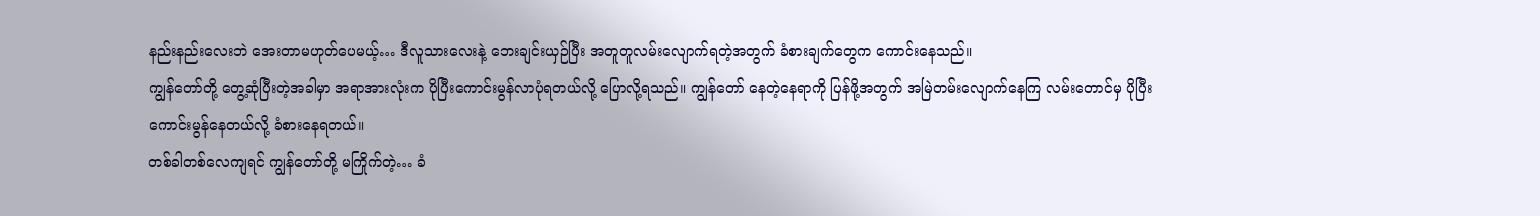နည်းနည်းလေးဘဲ အေးတာမဟုတ်ပေမယ့်… ဒီလူသားလေးနဲ့ ဘေးချင်းယှဉ်ပြီး အတူတူလမ်းလျောက်ရတဲ့အတွက် ခံစားချက်တွေက ကောင်းနေသည်။
ကျွန်တော်တို့ တွေ့ဆုံပြီးတဲ့အခါမှာ အရာအားလုံးက ပိုပြီးကောင်းမွန်လာပုံရတယ်လို့ ပြောလို့ရသည်။ ကျွန်တော် နေတဲ့နေရာကို ပြန်ဖို့အတွက် အမြဲတမ်းလျောက်နေကြ လမ်းတောင်မှ ပိုပြီးကောင်းမွန်နေတယ်လို့ ခံစားနေရတယ်။
တစ်ခါတစ်လေကျရင် ကျွန်တော်တို့ မကြိုက်တဲ့… ခံ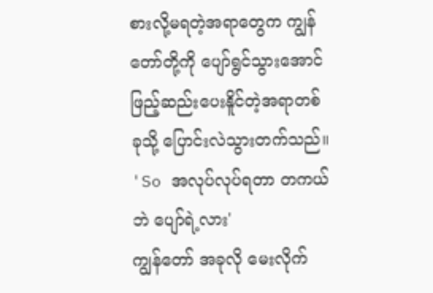စားလို့မရတဲ့အရာတွေက ကျွန်တော်တို့ကို ပျော်ရွင်သွားအောင် ဖြည့်ဆည်းပေးနိူင်တဲ့အရာတစ်ခုသို့ ပြောင်းလဲသွားတက်သည်။
'So အလုပ်လုပ်ရတာ တကယ်ဘဲ ပျော်ရဲ့လား'
ကျွန်တော် အခုလို မေးလိုက်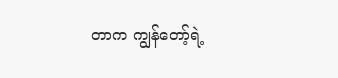တာက ကျွန်တော့်ရဲ့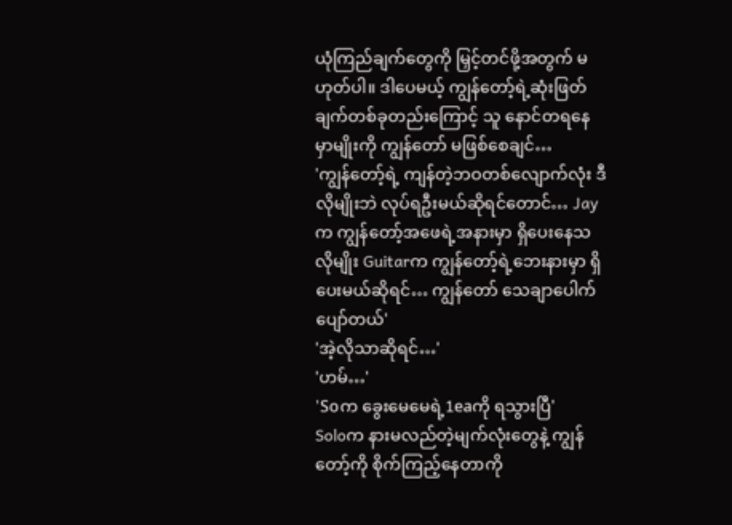ယုံကြည်ချက်တွေကို မြှင့်တင်ဖို့အတွက် မဟုတ်ပါ။ ဒါပေမယ့် ကျွန်တော့်ရဲ့ဆုံးဖြတ်ချက်တစ်ခုတည်းကြောင့် သူ နောင်တရနေမှာမျိုးကို ကျွန်တော် မဖြစ်စေချင်…
'ကျွန်တော့်ရဲ့ ကျန်တဲ့ဘဝတစ်လျောက်လုံး ဒီလိုမျိုးဘဲ လုပ်ရဦးမယ်ဆိုရင်တောင်… Jayက ကျွန်တော့်အဖေရဲ့အနားမှာ ရှိပေးနေသလိုမျိုး Guitarက ကျွန်တော့်ရဲ့ဘေးနားမှာ ရှိပေးမယ်ဆိုရင်… ကျွန်တော် သေချာပေါက် ပျော်တယ်'
'အဲ့လိုသာဆိုရင်…'
'ဟမ်…'
'Soက ခွေးမေမေရဲ့1eaကို ရသွားပြီ'
Soloက နားမလည်တဲ့မျက်လုံးတွေနဲ့ ကျွန်တော့်ကို စိုက်ကြည့်နေတာကို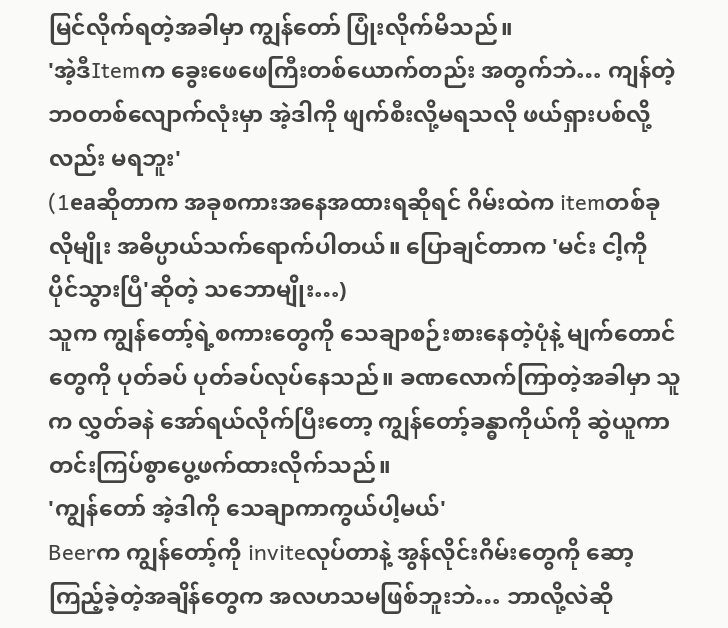မြင်လိုက်ရတဲ့အခါမှာ ကျွန်တော် ပြုံးလိုက်မိသည်။
'အဲ့ဒီItemက ခွေးဖေဖေကြီးတစ်ယောက်တည်း အတွက်ဘဲ… ကျန်တဲ့ဘဝတစ်လျောက်လုံးမှာ အဲ့ဒါကို ဖျက်စီးလို့မရသလို ဖယ်ရှားပစ်လို့လည်း မရဘူး'
(1eaဆိုတာက အခုစကားအနေအထားရဆိုရင် ဂိမ်းထဲက itemတစ်ခုလိုမျိုး အဓိပ္ပာယ်သက်ရောက်ပါတယ်။ ပြောချင်တာက 'မင်း ငါ့ကို ပိုင်သွားပြီ'ဆိုတဲ့ သဘောမျိုး…)
သူက ကျွန်တော့်ရဲ့စကားတွေကို သေချာစဉ်းစားနေတဲ့ပုံနဲ့ မျက်တောင်တွေကို ပုတ်ခပ် ပုတ်ခပ်လုပ်နေသည်။ ခဏလောက်ကြာတဲ့အခါမှာ သူက လွှတ်ခနဲ အော်ရယ်လိုက်ပြီးတော့ ကျွန်တော့်ခန္ဓာကိုယ်ကို ဆွဲယူကာ တင်းကြပ်စွာပွေ့ဖက်ထားလိုက်သည်။
'ကျွန်တော် အဲ့ဒါကို သေချာကာကွယ်ပါ့မယ်'
Beerက ကျွန်တော့်ကို inviteလုပ်တာနဲ့ အွန်လိုင်းဂိမ်းတွေကို ဆော့ကြည့်ခဲ့တဲ့အချိန်တွေက အလဟသမဖြစ်ဘူးဘဲ… ဘာလို့လဲဆို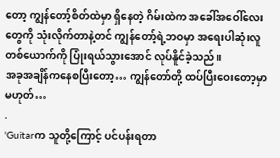တော့ ကျွန်တော့်စိတ်ထဲမှာ ရှိနေတဲ့ ဂိမ်းထဲက အခေါ်အဝေါ်လေးတွေကို သုံးလိုက်တာနဲ့တင် ကျွန်တော့်ရဲ့ဘဝမှာ အရေးပါဆုံးလူတစ်ယောက်ကို ပြုံးရယ်သွားအောင် လုပ်နိူင်ခဲ့သည်။
အခုအချိန်ကနေစပြီးတော့… ကျွန်တော်တို့ ထပ်ပြီးဝေးတော့မှာ မဟုတ်…
.
'Guitarက သူတို့ကြောင့် ပင်ပန်းရတာ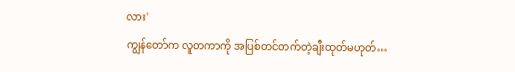လား'
ကျွန်တော်က လူတကာကို အပြစ်တင်တက်တဲ့ချီးထုတ်မဟုတ်…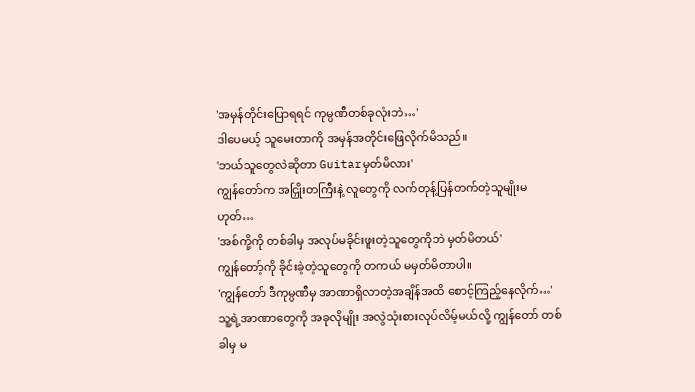'အမှန်တိုင်းပြောရရင် ကုမ္ပဏီတစ်ခုလုံးဘဲ…'
ဒါပေမယ့် သူမေးတာကို အမှန်အတိုင်းဖြေလိုက်မိသည်။
'ဘယ်သူတွေလဲဆိုတာ Guitarမှတ်မိလား'
ကျွန်တော်က အငြှိုးတကြီးနဲ့ လူတွေကို လက်တုန့်ပြန်တက်တဲ့သူမျိုးမဟုတ်…
'အစ်ကို့ကို တစ်ခါမှ အလုပ်မခိုင်းဖူးတဲ့သူတွေကိုဘဲ မှတ်မိတယ်'
ကျွန်တော့်ကို ခိုင်းခဲ့တဲ့သူတွေကို တကယ် မမှတ်မိတာပါ။
'ကျွန်တော် ဒီကုမ္ပဏီမှ အာဏာရှိလာတဲ့အချိန်အထိ စောင့်ကြည့်နေလိုက်…'
သူ့ရဲ့အာဏာတွေကို အခုလိုမျိုး အလွဲသုံးစားလုပ်လိမ့်မယ်လို့ ကျွန်တော် တစ်ခါမှ မ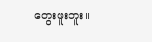တွေးဖူးဘူး။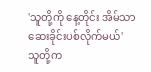'သူတို့ကို နေ့တိုင်း အိမ်သာဆေးခိုင်းပစ်လိုက်မယ်'
သူတို့က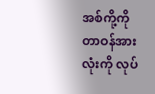အစ်ကို့ကို တာဝန်အားလုံးကို လုပ်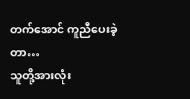တက်အောင် ကူညီပေးခဲ့တာ…
သူတို့အားလုံး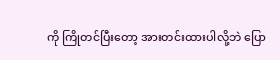ကို ကြိုတင်ပြီးတော့ အားတင်းထားပါလို့ဘဲ ပြော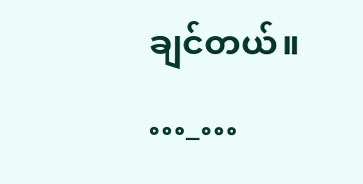ချင်တယ်။
…_…